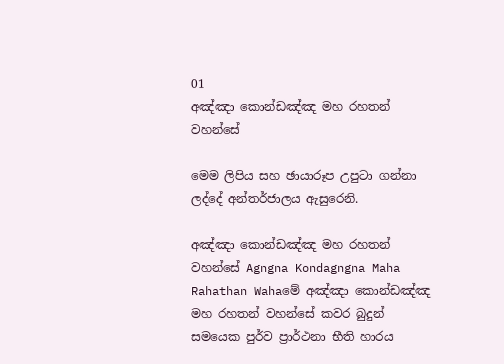01
අඤ්ඤා කොන්ඩඤ්ඤ මහ රහතන් වහන්සේ

මෙම ලිපිය සහ ඡායාරූප උපුටා ගන්නා ලද්දේ අන්තර්ජාලය ඇසුරෙනි.

අඤ්ඤා කොන්ඩඤ්ඤ මහ රහතන් වහන්සේ Agngna Kondagngna Maha Rahathan Wahaමේ අඤ්ඤා කොන්ඩඤ්ඤ මහ රහතන් වහන්සේ කවර බුදුන් සමයෙක පුර්ව ප්‍රාර්ථනා භීති හාරය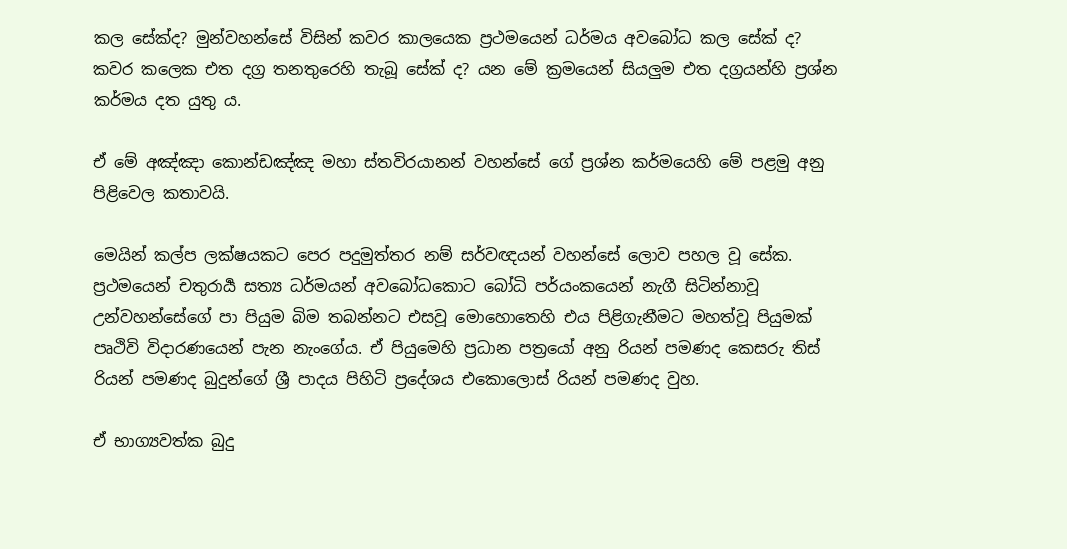කල සේක්ද? මුන්වහන්සේ විසින් කවර කාලයෙක ප්‍රථමයෙන් ධර්මය අවබෝධ කල සේක් ද? කවර කලෙක එත දග්‍ර තනතුරෙහි තැබූ සේක් ද? යන මේ ක්‍රමයෙන් සියලුම එත දග්‍රයන්හි ප්‍රශ්න කර්මය දත යුතු ය.

ඒ මේ අඤ්ඤා කොන්ඩඤ්ඤ මහා ස්තවිරයානන් වහන්සේ ගේ ප්‍රශ්න කර්මයෙහි මේ පළමු අනු පිළිවෙල කතාවයි.

මෙයින් කල්ප ලක්ෂයකට පෙර පදුමුත්තර නම් සර්වඥයන් වහන්සේ ලොව පහල වූ සේක. ප්‍රථමයෙන් චතුරාර්‍ය සත්‍ය ධර්මයන් අවබෝධකොට බෝධි පර්යංකයෙන් නැගී සිටින්නාවූ උන්වහන්සේගේ පා පියුම බිම තබන්නට එසවූ මොහොතෙහි එය පිළිගැනීමට මහත්වූ පියුමක් පෘථිවි විදාරණයෙන් පැන නැංගේය. ඒ පියුමෙහි ප්‍රධාන පත්‍රයෝ අනු රියන් පමණද කෙසරු තිස් රියන් පමණද බුදුන්ගේ ශ්‍රී පාදය පිහිටි ප්‍රදේශය එකොලොස් රියන් පමණද වුහ.

ඒ භාග්‍යවත්ක බුදු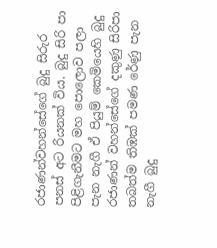රජාණන්වහන්සේගේ බුදු සිරුර පනස් අට රියනක් විය. බුදු සිරි පා පිළිගැනීමට මහ පොලොව පලා පැන නැගී ඒ පියුම් කෙමියෙහි බුදු රජාණන් වහන්සේගේ දකුණු සිරිපා තබත්ම තිඹක් පමණ රේණු පැන නැගී බුදු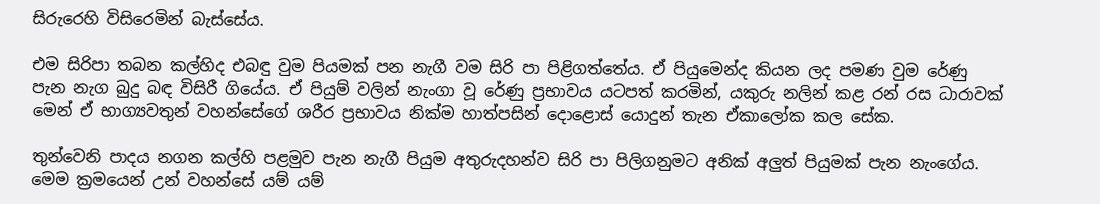සිරුරෙහි විසිරෙමින් බැස්සේය.

එම සිරිපා තබන කල්හිද එබඳු වුම පියමක් පන නැගී වම සිරි පා පිළිගත්තේය. ඒ පියුමෙන්ද කියන ලද පමණ වුම රේණු පැන නැග බුදු බඳ විසිරී ගියේය. ඒ පියුම් වලින් නැංගා වූ රේණු ප්‍රභාවය යටපත් කරමින්, යකුරු නලින් කළ රන් රස ධාරාවක් මෙන් ඒ භාග්‍යවතුන් වහන්සේගේ ශරීර ප්‍රභාවය නික්ම හාත්පසින් දොළොස් යොදුන් තැන ඒකාලෝක කල සේක.

තුන්වෙනි පාදය නගන කල්හි පළමුව පැන නැගී පියුම අතුරුදහන්ව සිරි පා පිලිගනුමට අනික් අලුත් පියුමක් පැන නැංගේය. මෙම ක්‍රමයෙන් උන් වහන්සේ යම් යම්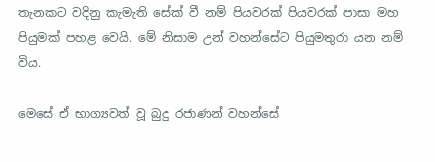තැනකට වදිනු කැමැති සේක් වී නම් පියවරක් පියවරක් පාසා මහ පියුමක් පහළ වෙයි. මේ නිසාම උන් වහන්සේට පියුමතුරා යන නම් විය.

මෙසේ ඒ භාග්‍යවත් වූ බුදු රජාණන් වහන්සේ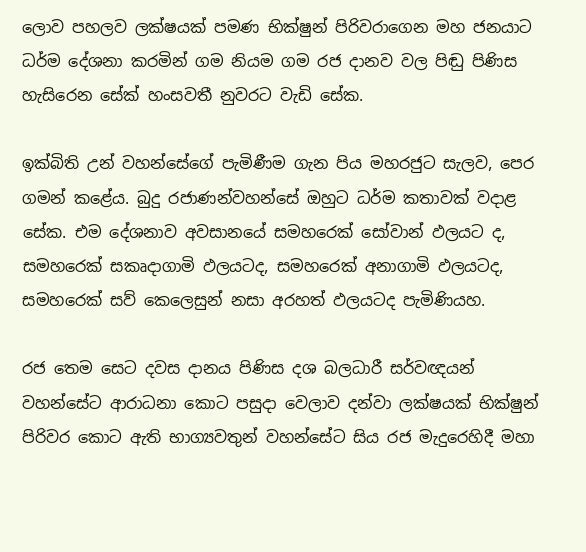ලොව පහලව ලක්ෂයක් පමණ භික්ෂුන් පිරිවරාගෙන මහ ජනයාට ධර්ම දේශනා කරමින් ගම නියම ගම රජ දානව වල පිඬු පිණිස හැසිරෙන සේක් හංසවතී නුවරට වැඩි සේක.

ඉක්බිති උන් වහන්සේගේ පැමිණීම ගැන පිය මහරජුට සැලව, පෙර ගමන් කළේය. බුදු රජාණන්වහන්සේ ඔහුට ධර්ම කතාවක් වදාළ සේක. එම දේශනාව අවසානයේ සමහරෙක් සෝවාන් ඵලයට ද, සමහරෙක් සකෘදාගාමි ඵලයටද, සමහරෙක් අනාගාමි ඵලයටද, සමහරෙක් සව් කෙලෙසුන් නසා අරහත් ඵලයටද පැමිණියහ.

රජ තෙම සෙට දවස දානය පිණිස දශ බලධාරී සර්වඥයන් වහන්සේට ආරාධනා කොට පසුදා වෙලාව දන්වා ලක්ෂයක් භික්ෂුන් පිරිවර කොට ඇති භාග්‍යවතුන් වහන්සේට සිය රජ මැදුරෙහිදී මහා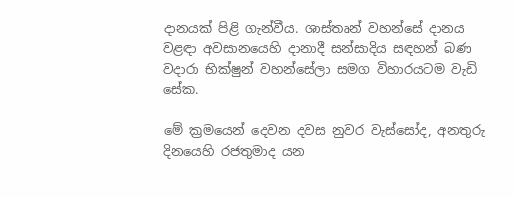දානයක් පිළි ගැන්වීය. ශාස්තෘන් වහන්සේ දානය වළඳා අවසානයෙහි දානාදී සන්සාදිය සඳහන් බණ වදාරා භික්ෂුන් වහන්සේලා සමග විහාරයටම වැඩි සේක.

මේ ක්‍රමයෙන් දෙවන දවස නුවර වැස්සෝද, අනතුරු දිනයෙහි රජතුමාද යන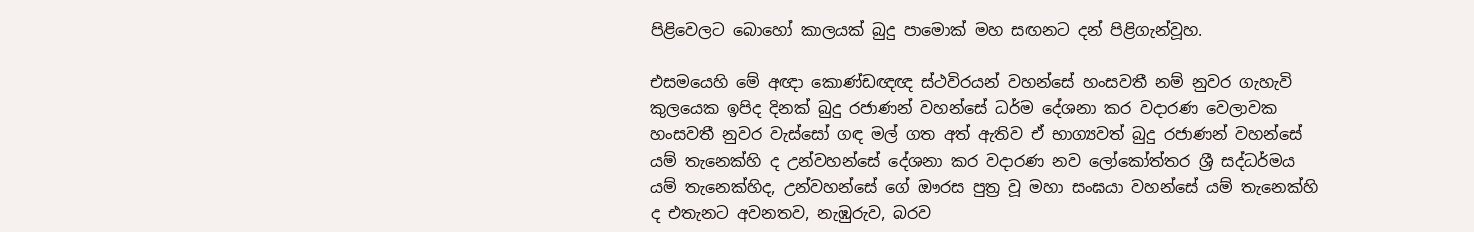පිළිවෙලට බොහෝ කාලයක් බුදු පාමොක් මහ සඟනට දන් පිළිගැන්වූහ.

එසමයෙහි මේ අඥා කොණ්ඩඥඥ ස්ථවිරයන් වහන්සේ හංසවතී නම් නුවර ගැහැවි කුලයෙක ඉපිද දිනක් බුදු රජාණන් වහන්සේ ධර්ම දේශනා කර වදාරණ වෙලාවක හංසවතී නුවර වැස්සෝ ගඳ මල් ගත අත් ඇතිව ඒ භාග්‍යවත් බුදු රජාණන් වහන්සේ යම් තැනෙක්හි ද උන්වහන්සේ දේශනා කර වදාරණ නව ලෝකෝත්තර ශ්‍රී සද්ධර්මය යම් තැනෙක්හිද, උන්වහන්සේ ගේ ඖරස පුත්‍ර වූ මහා සංඝයා වහන්සේ යම් තැනෙක්හි ද එතැනට අවනතව, නැඹුරුව, බරව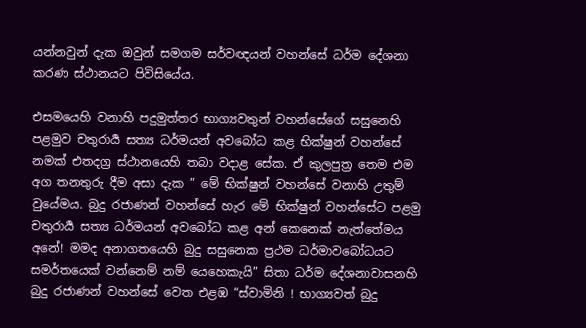යන්නවුන් දැක ඔවුන් සමගම සර්වඥයන් වහන්සේ ධර්ම දේශනා කරණ ස්ථානයට පිවිසියේය.

එසමයෙහි වනාහි පදුමුත්තර භාග්‍යවතුන් වහන්සේගේ සසුනෙහි පළමුව චතුරාර්‍ය සත්‍ය ධර්මයන් අවබෝධ කළ භික්ෂුන් වහන්සේ නමක් එතදග්‍ර ස්ථානයෙහි තබා වදාළ සේක. ඒ කුලපුත්‍ර තෙම එම අග තනතුරු දීම අසා දැක ” මේ භික්ෂුන් වහන්සේ වනාහි උතුම් වුයේමය. බුදු රජාණන් වහන්සේ හැර මේ භික්ෂුන් වහන්සේට පළමු චතුරාර්‍ය සත්‍ය ධර්මයන් අවබෝධ කළ අන් කෙනෙක් නැත්තේමය අනේ! මමද අනාගතයෙහි බුදු සසුනෙක ප්‍රථම ධර්මාවබෝධයට සමර්තයෙක් වන්නෙම් නම් යෙහෙකැයි” සිතා ධර්ම දේශනාවාසනහි බුදු රජාණන් වහන්සේ වෙත එළඹ “ස්වාමිනි ! භාග්‍යවත් බුදු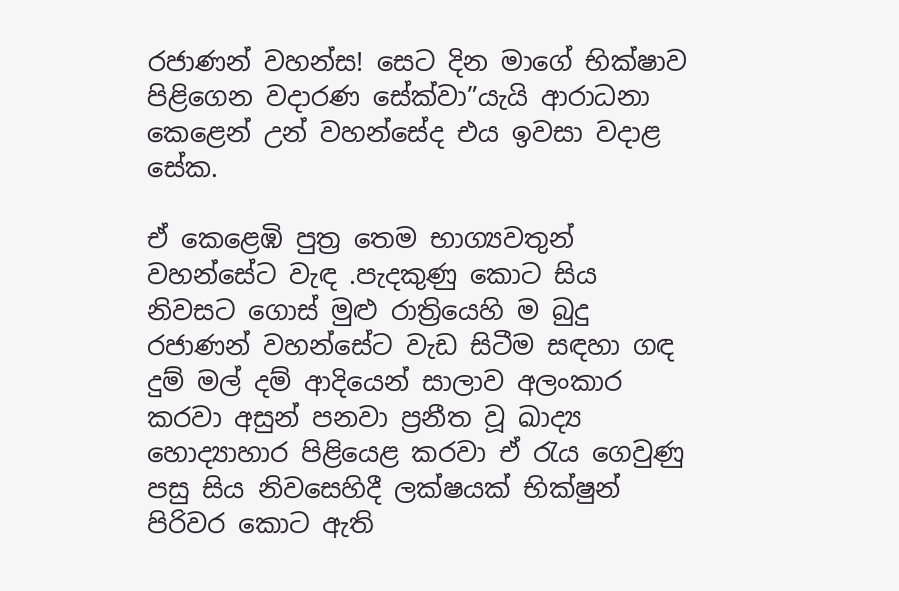රජාණන් වහන්ස! සෙට දින මාගේ භික්ෂාව පිළිගෙන වදාරණ සේක්වා”යැයි ආරාධනා කෙළෙන් උන් වහන්සේද එය ඉවසා වදාළ සේක.

ඒ කෙළෙඹි පුත්‍ර තෙම භාග්‍යවතුන් වහන්සේට වැඳ .පැදකුණු කොට සිය නිවසට ගොස් මුළු රාත්‍රියෙහි ම බුදු රජාණන් වහන්සේට වැඩ සිටීම සඳහා ගඳ දුම් මල් දම් ආදියෙන් සාලාව අලංකාර කරවා අසුන් පනවා ප්‍රනීත වූ ඛාද්‍ය හොද්‍යාහාර පිළියෙළ කරවා ඒ රැය ගෙවුණු පසු සිය නිවසෙහිදී ලක්ෂයක් භික්ෂුන් පිරිවර කොට ඇති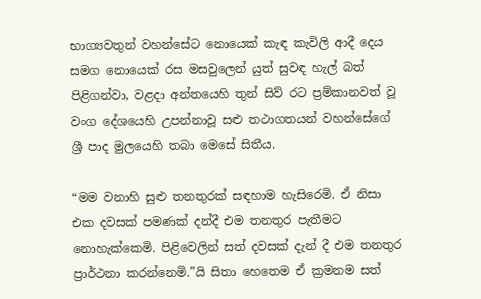භාග්‍යවතුන් වහන්සේට නොයෙක් කැඳ කැවිලි ආදී දෙය සමග නොයෙක් රස මසවුලෙන් යුත් සුවඳ හැල් බත් පිළිගන්වා, වළදා අන්තයෙහි තුන් සිව් රට ප්‍රම්කානවත් වූ වංග දේශයෙහි උපන්නාවූ සළු තථාගතයන් වහන්සේගේ ශ්‍රී පාද මුලයෙහි තබා මෙසේ සිතීය.

“මම වනාහි සුළු තනතුරක් සඳහාම හැසිරෙමි. ඒ නිසා එක දවසක් පමණක් දන්දී එම තනතුර පැතීමට නොහැක්කෙමි. පිළිවෙලින් සත් දවසක් දැන් දී එම තනතුර ප්‍රාර්ථනා කරන්නෙමි.”යි සිතා හෙතෙම ඒ ක්‍රමනම සත්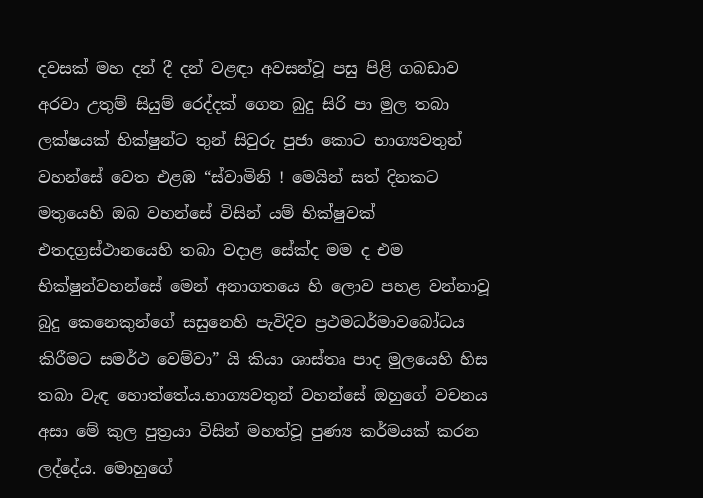දවසක් මහ දන් දී දන් වළඳා අවසන්වූ පසු පිළි ගබඩාව අරවා උතුම් සියුම් රෙද්දක් ගෙන බුදු සිරි පා මුල තබා ලක්ෂයක් භික්ෂුන්ට තුන් සිවුරු පුජා කොට භාග්‍යවතුන් වහන්සේ වෙත එළඹ “ස්වාමිනි ! මෙයින් සත් දිනකට මතුයෙහි ඔබ වහන්සේ විසින් යම් භික්ෂුවක් එතදග්‍රස්ථානයෙහි තබා වදාළ සේක්ද මම ද එම භික්ෂුන්වහන්සේ මෙන් අනාගතයෙ හි ලොව පහළ වන්නාවූ බුදු කෙනෙකුන්ගේ සසුනෙහි පැවිදිව ප්‍රථමධර්මාවබෝධය කිරීමට සමර්ථ වෙම්වා” යි කියා ශාස්තෘ පාද මුලයෙහි හිස තබා වැඳ හොත්තේය.භාග්‍යවතුන් වහන්සේ ඔහුගේ වචනය අසා මේ කුල පුත්‍රයා විසින් මහත්වූ පුණ්‍ය කර්මයක් කරන ලද්දේය. මොහුගේ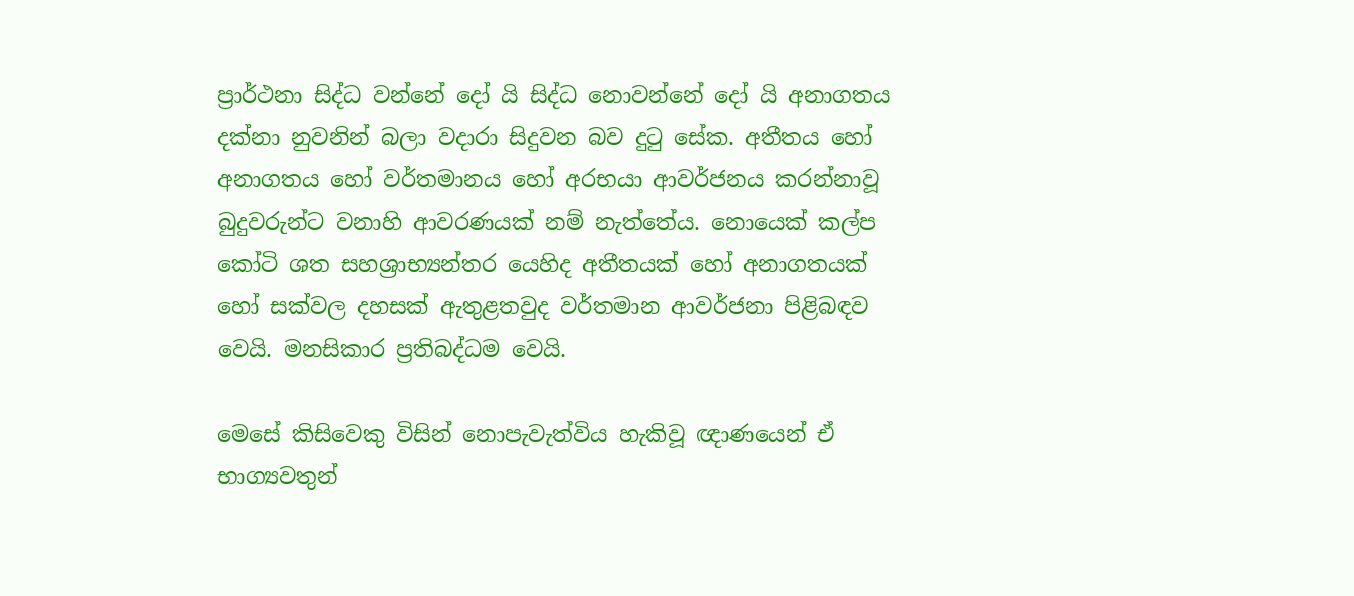ප්‍රාර්ථනා සිද්ධ වන්නේ දෝ යි සිද්ධ නොවන්නේ දෝ යි අනාගතය දක්නා නුවනින් බලා වදාරා සිදුවන බව දුටු සේක. අතීතය හෝ අනාගතය හෝ වර්තමානය හෝ අරභයා ආවර්ජනය කරන්නාවූ බුදුවරුන්ට වනාහි ආවරණයක් නම් නැත්තේය. නොයෙක් කල්ප කෝටි ශත සහශ්‍රාභ්‍යන්තර යෙහිද අතීතයක් හෝ අනාගතයක් හෝ සක්වල දහසක් ඇතුළතවුද වර්තමාන ආවර්ජනා පිළිබඳව වෙයි. මනසිකාර ප්‍රතිබද්ධම වෙයි.

මෙසේ කිසිවෙකු විසින් නොපැවැත්විය හැකිවූ ඥාණයෙන් ඒ භාග්‍යවතුන්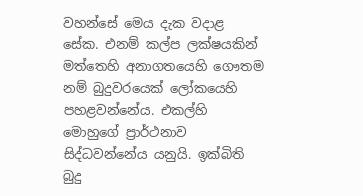වහන්සේ මෙය දැක වදාළ සේක. එනම් කල්ප ලක්ෂයකින් මත්තෙහි අනාගතයෙහි ගෞතම නම් බුදුවරයෙක් ලෝකයෙහි පහළවන්නේය. එකල්හි මොහුගේ ප්‍රාර්ථනාව සිද්ධවන්නේය යනුයි. ඉක්බිති බුදු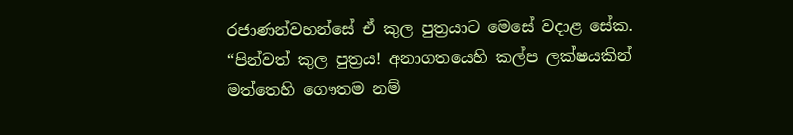රජාණන්වහන්සේ ඒ කුල පුත්‍රයාට මෙසේ වදාළ සේක. “පින්වත් කුල පුත්‍රය! අනාගතයෙහි කල්ප ලක්ෂයකින් මත්තෙහි ගෞතම නම්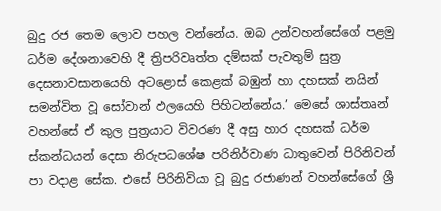බුදු රජ තෙම ලොව පහල වන්නේය. ඔබ උන්වහන්සේගේ පළමු ධර්ම දේශනාවෙහි දී ත්‍රිපරිවෘත්ත දම්සක් පැවතුම් සුත්‍ර දෙසනාවසානයෙහි අටළොස් කෙළක් බඹුන් හා දහසක් නයින් සමන්විත වූ සෝවාන් ඵලයෙහි පිහිටන්නේය.’ මෙසේ ශාස්තෘන් වහන්සේ ඒ කුල පුත්‍රයාට විවරණ දී අසු හාර දහසක් ධර්ම ස්කන්ධයන් දෙසා නිරුපධශේෂ පරිනිර්වාණ ධාතුවෙන් පිරිනිවන් පා වදාළ සේක. එසේ පිරිනිවියා වූ බුදු රජාණන් වහන්සේගේ ශ්‍රී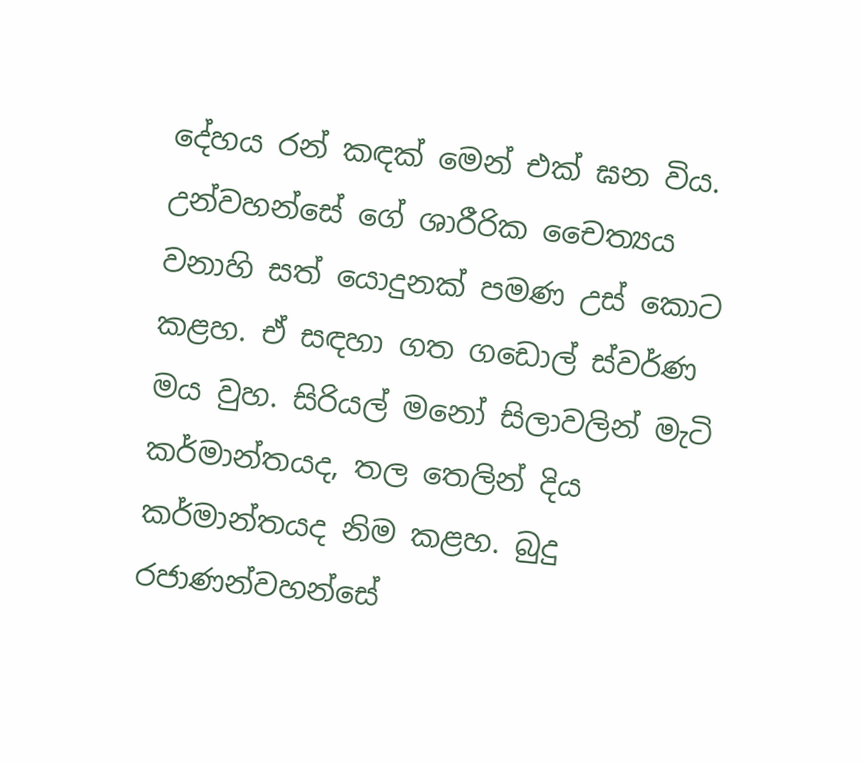දේහය රන් කඳක් මෙන් එක් ඝන විය. උන්වහන්සේ ගේ ශාරීරික චෛත්‍යය වනාහි සත් යොදුනක් පමණ උස් කොට කළහ. ඒ සඳහා ගත ගඩොල් ස්වර්ණ මය වුහ. සිරියල් මනෝ සිලාවලින් මැටි කර්මාන්තයද, තල තෙලින් දිය කර්මාන්තයද නිම කළහ. බුදු රජාණන්වහන්සේ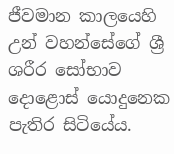ජීවමාන කාලයෙහි උන් වහන්සේගේ ශ්‍රී ශරීර සෝභාව දොළොස් යොදුනෙක පැතිර සිටියේය.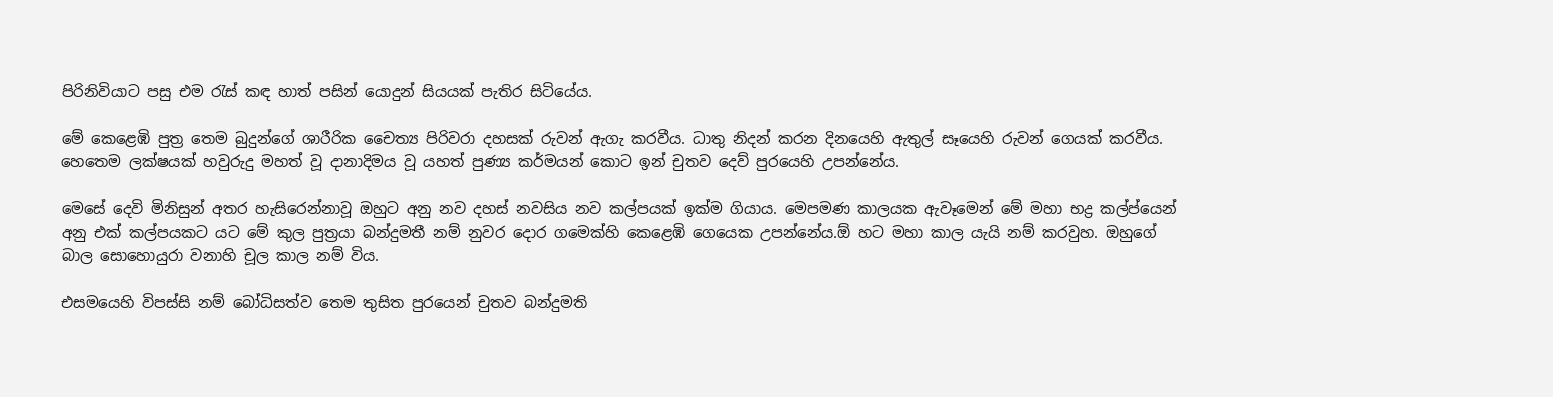පිරිනිවියාට පසු එම රැස් කඳ හාත් පසින් යොදුන් සියයක් පැතිර සිටියේය.

මේ කෙළෙඹි පුත්‍ර තෙම බුදුන්ගේ ශාරීරික චෛත්‍ය පිරිවරා දහසක් රුවන් ඇගැ කරවීය. ධාතු නිදන් කරන දිනයෙහි ඇතුල් සෑයෙහි රුවන් ගෙයක් කරවීය. හෙතෙම ලක්ෂයක් හවුරුදු මහත් වූ දානාදිමය වූ යහත් පුණ්‍ය කර්මයන් කොට ඉන් චුතව දෙව් පුරයෙහි උපන්නේය.

මෙසේ දෙවි මිනිසුන් අතර හැසිරෙන්නාවූ ඔහුට අනු නව දහස් නවසිය නව කල්පයක් ඉක්ම ගියාය. මෙපමණ කාලයක ඇවෑමෙන් මේ මහා භද්‍ර කල්ප්යෙන් අනු එක් කල්පයකට යට මේ කුල පුත්‍රයා බන්දුමතී නම් නුවර දොර ගමෙක්හි කෙළෙඹි ගෙයෙක උපන්නේය.ඕ හට මහා කාල යැයි නම් කරවුහ. ඔහුගේ බාල සොහොයුරා වනාහි චූල කාල නම් විය.

එසමයෙහි විපස්සි නම් බෝධිසත්ව තෙම තුසිත පුරයෙන් චුතව බන්දුමති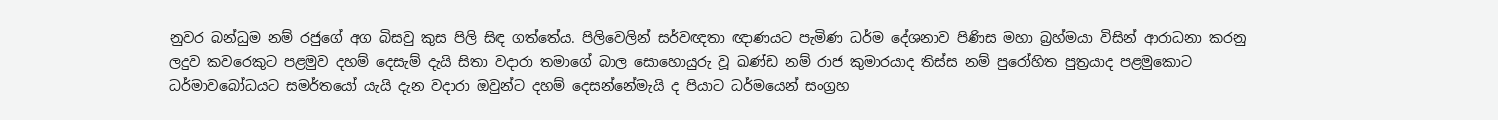නුවර බන්ධුම නම් රජුගේ අග බිසවු කුස පිලි සිඳ ගත්තේය. පිලිවෙලින් සර්වඥතා ඥාණයට පැමිණ ධර්ම දේශනාව පිණිස මහා බ්‍රහ්මයා විසින් ආරාධනා කරනු ලදුව කවරෙකුට පළමුව දහම් දෙසැම් දැයි සිතා වදාරා තමාගේ බාල සොහොයුරු වූ ඛණ්ඩ නම් රාජ කුමාරයාද තිස්ස නම් පුරෝහිත පුත්‍රයාද පළමුකොට ධර්මාවබෝධයට සමර්තයෝ යැයි දැන වදාරා ඔවුන්ට දහම් දෙසන්නේමැයි ද පියාට ධර්මයෙන් සංග්‍රහ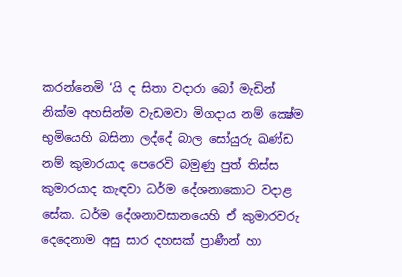කරන්නෙමි ‘යි ද සිතා වදාරා බෝ මැඩින් නික්ම අහසින්ම වැඩමවා මිගදාය නම් ක්‍ෂේම භුමියෙහි බසිනා ලද්දේ බාල සෝයුරු ඛණ්ඩ නම් කුමාරයාද පෙරෙවි බමුණු පුත් තිස්ස කුමාරයාද කැඳවා ධර්ම දේශනාකොට වදාළ සේක. ධර්ම දේශනාවසානයෙහි ඒ කුමාරවරු දෙදෙනාම අසු සාර දහසක් ප්‍රාණීන් හා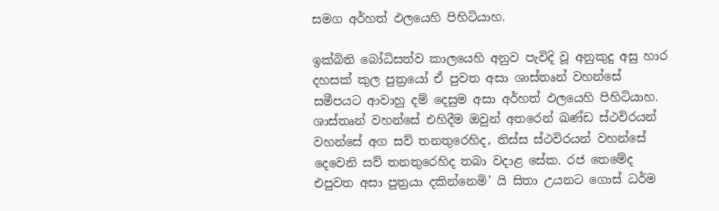සමග අර්හත් ඵලයෙහි පිහිටියාහ.

ඉක්බිති බෝධිසත්ව කාලයෙහි අනුව පැවිදි වූ අනුකුදු අසු හාර දහසක් කුල පුත්‍රයෝ ඒ පුවත අසා ශාස්තෘන් වහන්සේ සමීපයට ආවාහු දම් දෙසුම අසා අර්හත් ඵලයෙහි පිහිටියාහ. ශාස්තෘන් වහන්සේ එහිදීම ඔවුන් අතරෙන් ඛණ්ඩ ස්ථවිරයන් වහන්සේ අග සව් තනතුරෙහිද, තිස්ස ස්ථවිරයන් වහන්සේ දෙවෙනි සව් තනතුරෙහිද තබා වදාළ සේක. රජ තෙමේද එපුවත අසා පුත්‍රයා දකින්නෙමි’ යි සිතා උයනට ගොස් ධර්ම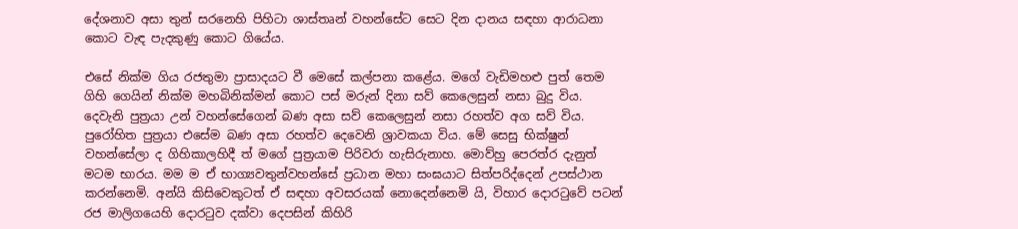දේශනාව අසා තුන් සරනෙහි පිහිටා ශාස්තෘන් වහන්සේට සෙට දින දානය සඳහා ආරාධනා කොට වැඳ පැදකුණු කොට ගියේය.

එසේ නික්ම ගිය රජතුමා ප්‍රාසාදයට වී මෙසේ කල්පනා කළේය. මගේ වැඩිමහළු පුත් තෙම ගිහි ගෙයින් නික්ම මහබිනික්මන් කොට පස් මරුන් දිනා සව් කෙලෙසුන් නසා බුදු විය. දෙවැනි පුත්‍රයා උන් වහන්සේගෙන් බණ අසා සව් කෙලෙසුන් නසා රහත්ව අග සව් විය. පුරෝහිත පුත්‍රයා එසේම බණ අසා රහත්ව දෙවෙනි ශ්‍රාවකයා විය. මේ සෙසු භික්ෂුන් වහන්සේලා ද ගිහිකාලහිදී ත් මගේ පුත්‍රයාම පිරිවරා හැසිරුනාහ. මොව්හු පෙරත්ර දැනුත් මටම භාරය. මම ම ඒ භාග්‍යවතුන්වහන්සේ ප්‍රධාන මහා සංඝයාට සිත්පරිද්දෙන් උපස්ථාන කරන්නෙමි. අන්යි කිසිවෙකුටත් ඒ සඳහා අවසරයක් නොදෙන්නෙමි යි, විහාර දොරටුවේ පටන් රජ මාලිගයෙහි දොරටුව දක්වා දෙපසින් කිහිරි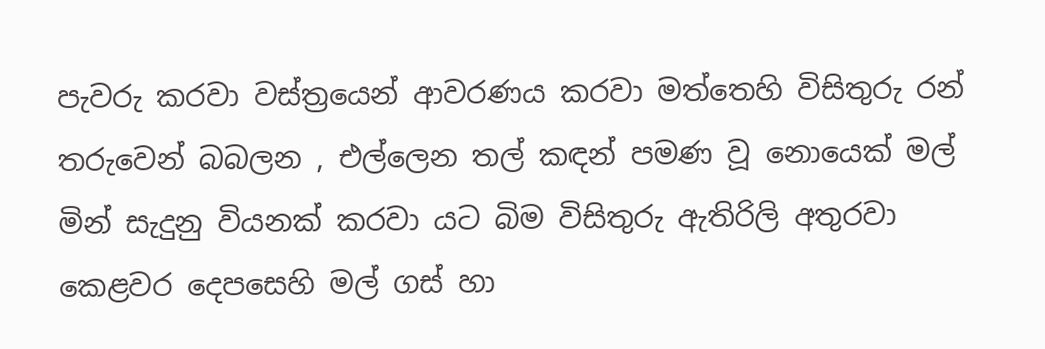පැවරු කරවා වස්ත්‍රයෙන් ආවරණය කරවා මත්තෙහි විසිතුරු රන් තරුවෙන් බබලන , එල්ලෙන තල් කඳන් පමණ වූ නොයෙක් මල් මින් සැදුනු වියනක් කරවා යට බිම විසිතුරු ඇතිරිලි අතුරවා කෙළවර දෙපසෙහි මල් ගස් හා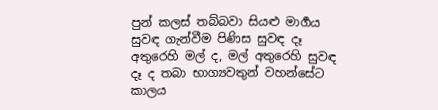පුන් කලස් තබ්බවා සියළු මාර්‍ගය සුවඳ ගැන්වීම පිණිස සුවඳ දෑ අතුරෙහි මල් ද, මල් අතුරෙහි සුවඳ දෑ ද තබා භාග්‍යවතුන් වහන්සේට කාලය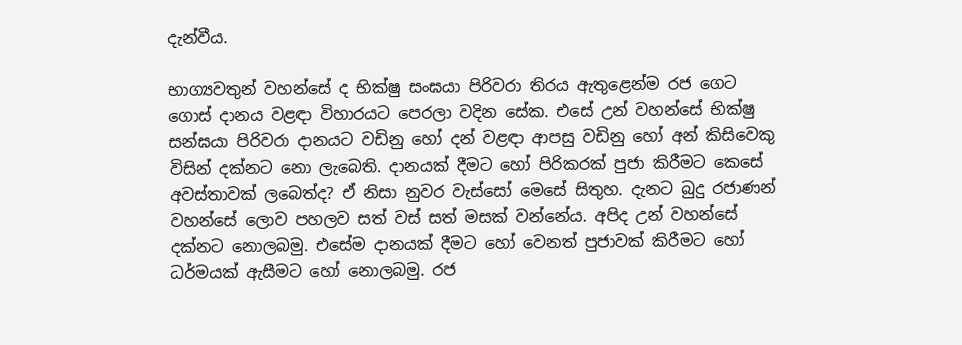දැන්වීය.

භාග්‍යවතුන් වහන්සේ ද භික්ෂු සංඝයා පිරිවරා තිරය ඇතුළෙන්ම රජ ගෙට ගොස් දානය වළඳා විහාරයට පෙරලා වදින සේක. එසේ උන් වහන්සේ භික්ෂු සන්ඝයා පිරිවරා දානයට වඩිනු හෝ දන් වළඳා ආපසු වඩිනු හෝ අන් කිසිවෙකු විසින් දක්නට නො ලැබෙති. දානයක් දීමට හෝ පිරිකරක් පුජා කිරීමට කෙසේ අවස්තාවක් ලබෙත්ද? ඒ නිසා නුවර වැස්සෝ මෙසේ සිතුහ. දැනට බුදු රජාණන් වහන්සේ ලොව පහලව සත් වස් සත් මසක් වන්නේය. අපිද උන් වහන්සේ දක්නට නොලබමු. එසේම දානයක් දීමට හෝ වෙනත් පුජාවක් කිරීමට හෝ ධර්මයක් ඇසීමට හෝ නොලබමු. රජ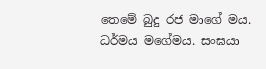තෙමේ බුදු රජ මාගේ මය. ධර්මය මගේමය. සංඝයා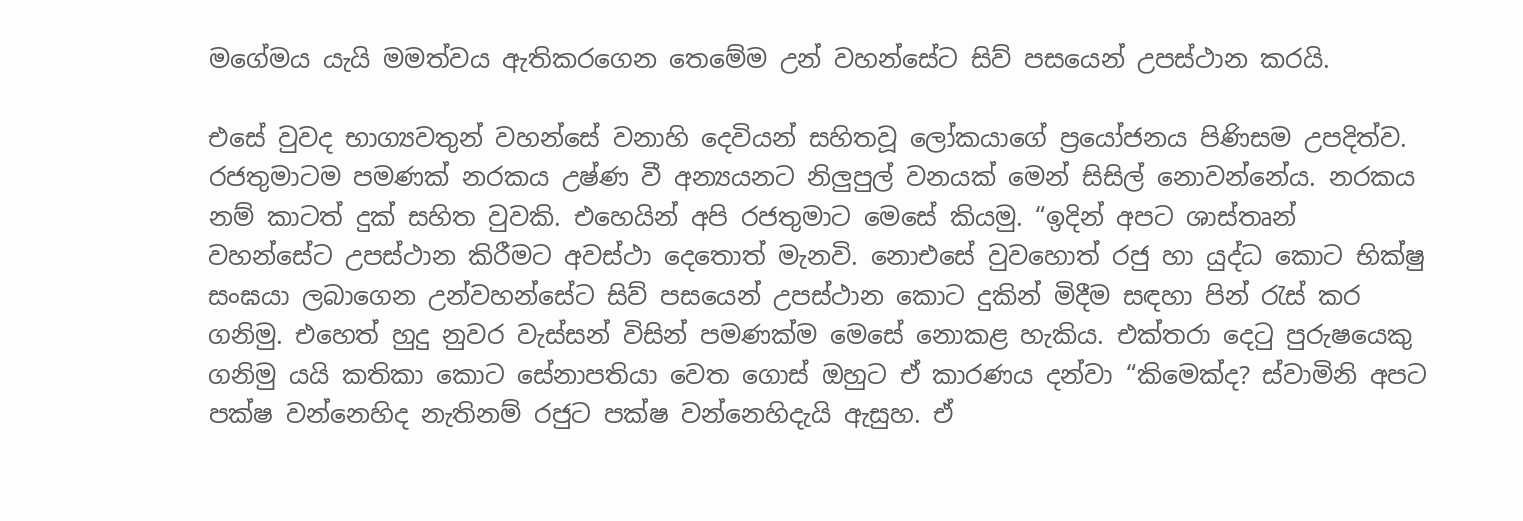මගේමය යැයි මමත්වය ඇතිකරගෙන තෙමේම උන් වහන්සේට සිව් පසයෙන් උපස්ථාන කරයි.

එසේ වුවද භාග්‍යවතුන් වහන්සේ වනාහි දෙවියන් සහිතවූ ලෝකයාගේ ප්‍රයෝජනය පිණිසම උපදිත්ව. රජතුමාටම පමණක් නරකය උෂ්ණ වී අන්‍යයනට නිලුපුල් වනයක් මෙන් සිසිල් නොවන්නේය. නරකය නම් කාටත් දුක් සහිත වුවකි. එහෙයින් අපි රජතුමාට මෙසේ කියමු. “ඉදින් අපට ශාස්තෘන් වහන්සේට උපස්ථාන කිරීමට අවස්ථා දෙතොත් මැනවි. නොඑසේ වුවහොත් රජු හා යුද්ධ කොට භික්ෂු සංඝයා ලබාගෙන උන්වහන්සේට සිව් පසයෙන් උපස්ථාන කොට දුකින් මිදීම සඳහා පින් රැස් කර ගනිමු. එහෙත් හුදු නුවර වැස්සන් විසින් පමණක්ම මෙසේ නොකළ හැකිය. එක්තරා දෙටු පුරුෂයෙකු ගනිමු යයි කතිකා කොට සේනාපතියා වෙත ගොස් ඔහුට ඒ කාරණය දන්වා “කිමෙක්ද? ස්වාමිනි අපට පක්ෂ වන්නෙහිද නැතිනම් රජුට පක්ෂ වන්නෙහිදැයි ඇසුහ. ඒ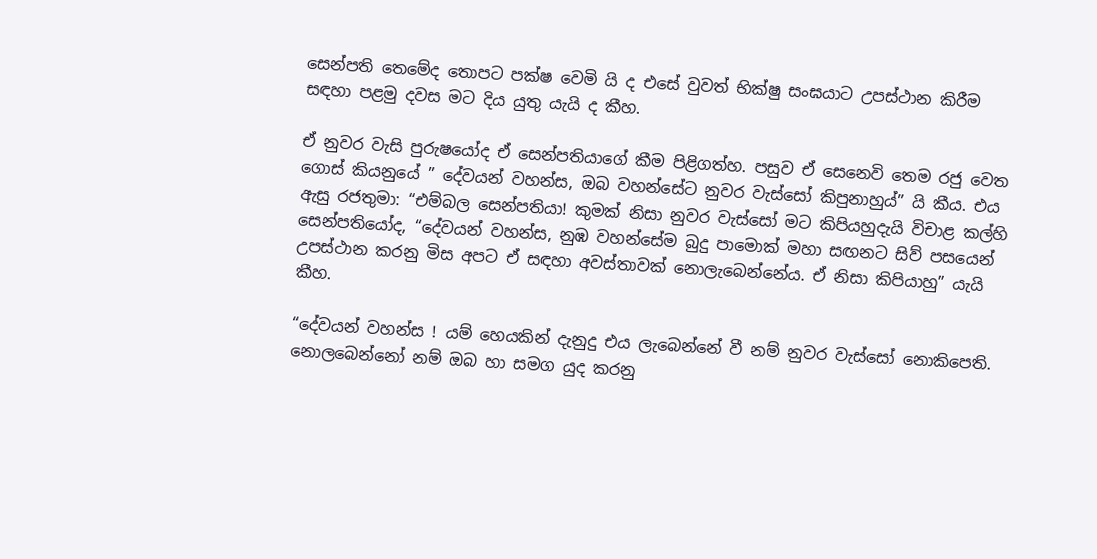සෙන්පති තෙමේද තොපට පක්ෂ වෙමි යි ද එසේ වුවත් භික්ෂු සංඝයාට උපස්ථාන කිරීම සඳහා පළමු දවස මට දිය යුතු යැයි ද කීහ.

ඒ නුවර වැසි පුරුෂයෝද ඒ සෙන්පතියාගේ කීම පිළිගත්හ. පසුව ඒ සෙනෙවි තෙම රජු වෙත ගොස් කියනුයේ ” දේවයන් වහන්ස, ඔබ වහන්සේට නුවර වැස්සෝ කිපුනාහුය්” යි කීය. එය ඇසු රජතුමා: “එම්බල සෙන්පතියා! කුමක් නිසා නුවර වැස්සෝ මට කිපියහුදැයි විචාළ කල්හි සෙන්පතියෝද, “දේවයන් වහන්ස, නුඹ වහන්සේම බුදු පාමොක් මහා සඟනට සිව් පසයෙන් උපස්ථාන කරනු මිස අපට ඒ සඳහා අවස්තාවක් නොලැබෙන්නේය. ඒ නිසා කිපියාහු” යැයි කීහ.

“දේවයන් වහන්ස ! යම් හෙයකින් දැනුදු එය ලැබෙන්නේ වී නම් නුවර වැස්සෝ නොකිපෙති. නොලබෙන්නෝ නම් ඔබ හා සමග යුද කරනු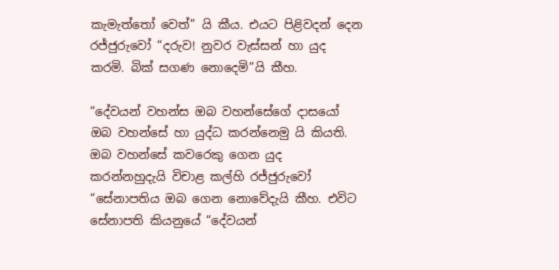කැමැත්තෝ වෙත්” යි කීය. එයට පිළිවදන් දෙන රජ්ජුරුවෝ “දරුව! නුවර වැස්සන් හා යුද කරමි. බික් සගණ නොදෙමි”යි කීහ.

“දේවයන් වහන්ස ඔබ වහන්සේගේ දාසයෝ ඔබ වහන්සේ හා යුද්ධ කරන්නෙමු යි කියති. ඔබ වහන්සේ කවරෙකු ගෙන යුද කරන්නහුදැයි විචාළ කල්හි රජ්ජුරුවෝ “සේනාපතිය ඔබ ගෙන නොවේදැයි කීහ. එවිට සේනාපති කියනුයේ “දේවයන්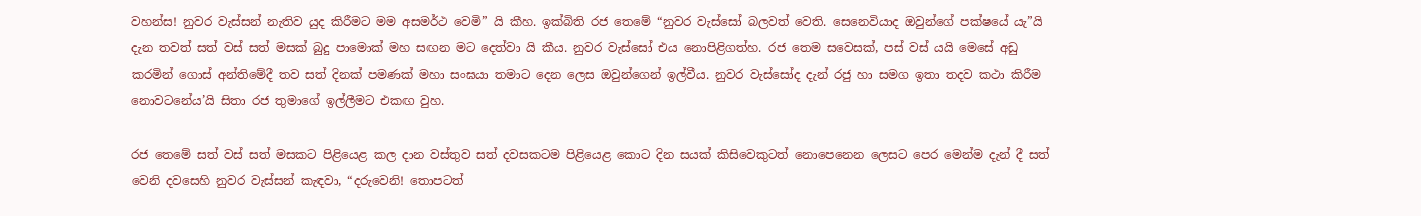වහන්ස! නුවර වැස්සන් නැතිව යුද කිරීමට මම අසමර්ථ වෙමි” යි කීහ. ඉක්බිති රජ තෙමේ “නුවර වැස්සෝ බලවත් වෙති. සෙනෙවියාද ඔවුන්ගේ පක්ෂයේ යැ”යි දැන තවත් සත් වස් සත් මසක් බුදු පාමොක් මහ සඟන මට දෙත්වා යි කීය. නුවර වැස්සෝ එය නොපිළිගත්හ. රජ තෙම සවෙසක්, පස් වස් යයි මෙසේ අඩු කරමින් ගොස් අන්තිමේදී තව සත් දිනක් පමණක් මහා සංඝයා තමාට දෙන ලෙස ඔවුන්ගෙන් ඉල්වීය. නුවර වැස්සෝද දැන් රජු හා සමග ඉතා තදව කථා කිරීම නොවටනේය’යි සිතා රජ තුමාගේ ඉල්ලීමට එකඟ වුහ.

රජ තෙමේ සත් වස් සත් මසකට පිළියෙළ කල දාන වස්තුව සත් දවසකටම පිළියෙළ කොට දින සයක් කිසිවෙකුටත් නොපෙනෙන ලෙසට පෙර මෙන්ම දැන් දී සත් වෙනි දවසෙහි නුවර වැස්සන් කැඳවා, “දරුවෙනි! තොපටත්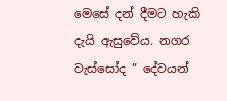මෙසේ දන් දීමට හැකි දැයි ඇසුවේය. නගර වැස්සෝද ” දේවයන්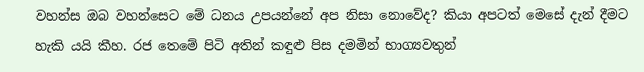වහන්ස ඔබ වහන්සෙට මේ ධනය උපයන්නේ අප නිසා නොවේද? කියා අපටත් මෙසේ දැන් දීමට හැකි යයි කීහ. රජ තෙමේ පිටි අතින් කඳුළු පිස දමමින් භාග්‍යවතුන්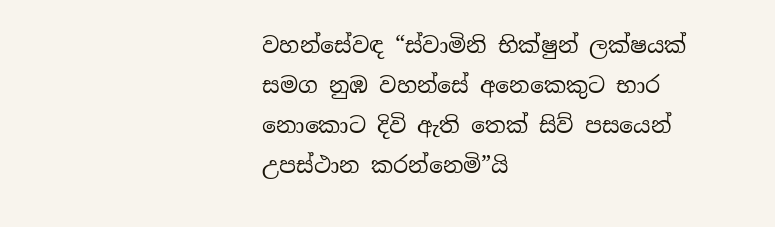වහන්සේවඳ “ස්වාමිනි භික්ෂුන් ලක්ෂයක් සමග නුඹ වහන්සේ අනෙකෙකුට භාර නොකොට දිවි ඇති තෙක් සිව් පසයෙන් උපස්ථාන කරන්නෙමි”යි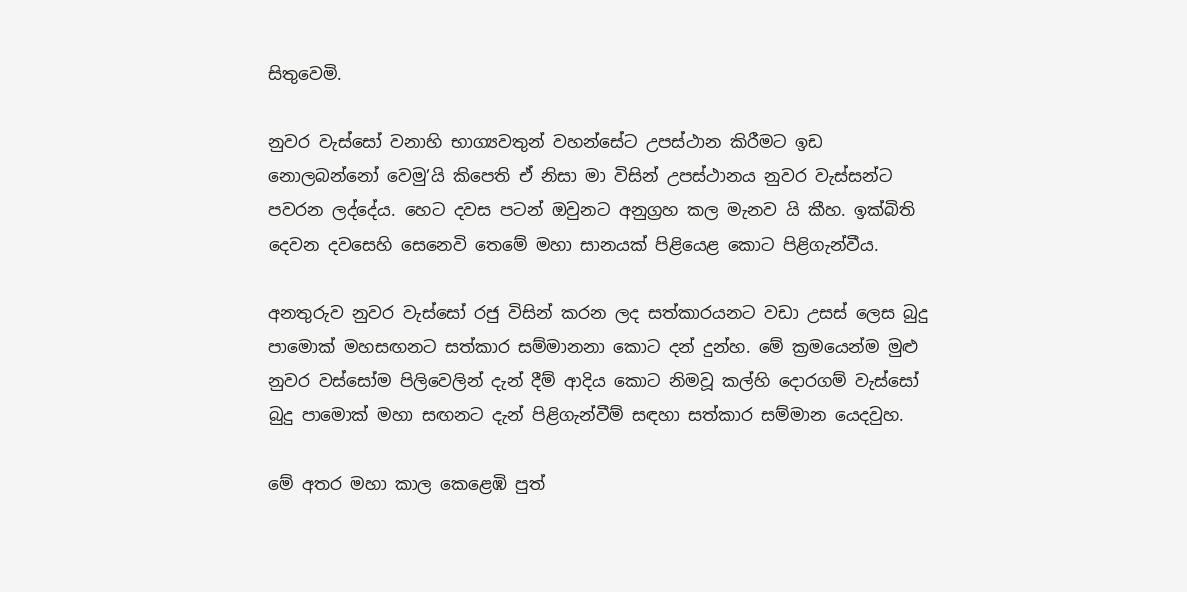සිතුවෙමි.

නුවර වැස්සෝ වනාහි භාග්‍යවතුන් වහන්සේට උපස්ථාන කිරීමට ඉඩ නොලබන්නෝ වෙමු’යි කිපෙති ඒ නිසා මා විසින් උපස්ථානය නුවර වැස්සන්ට පවරන ලද්දේය. හෙට දවස පටන් ඔවුනට අනුග්‍රහ කල මැනව යි කීහ. ඉක්බිති දෙවන දවසෙහි සෙනෙවි තෙමේ මහා සානයක් පිළියෙළ කොට පිළිගැන්වීය.

අනතුරුව නුවර වැස්සෝ රජු විසින් කරන ලද සත්කාරයනට වඩා උසස් ලෙස බුදු පාමොක් මහසඟනට සත්කාර සම්මානනා කොට දන් දුන්හ. මේ ක්‍රමයෙන්ම මුළු නුවර වස්සෝම පිලිවෙලින් දැන් දීම් ආදිය කොට නිමවූ කල්හි දොරගම් වැස්සෝ බුදු පාමොක් මහා සඟනට දැන් පිළිගැන්වීම් සඳහා සත්කාර සම්මාන යෙදවුහ.

මේ අතර මහා කාල කෙළෙඹි පුත්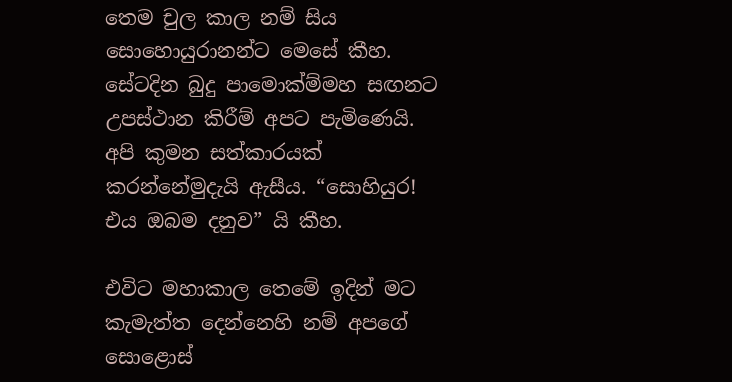තෙම චුල කාල නම් සිය සොහොයුරානන්ට මෙසේ කීහ. සේටදින බුදු පාමොක්ම්මහ සඟනට උපස්ථාන කිරීම් අපට පැමිණෙයි. අපි කුමන සත්කාරයක් කරන්නේමුදැයි ඇසීය. “සොහියුර! එය ඔබම දනුව” යි කීහ.

එවිට මහාකාල තෙමේ ඉදින් මට කැමැත්ත දෙන්නෙහි නම් අපගේ සොළොස්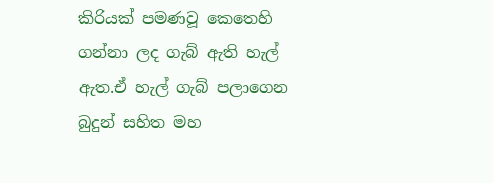කිරියක් පමණවූ කෙතෙහි ගන්නා ලද ගැබ් ඇති හැල් ඇත.ඒ හැල් ගැබ් පලාගෙන බුදුන් සහිත මහ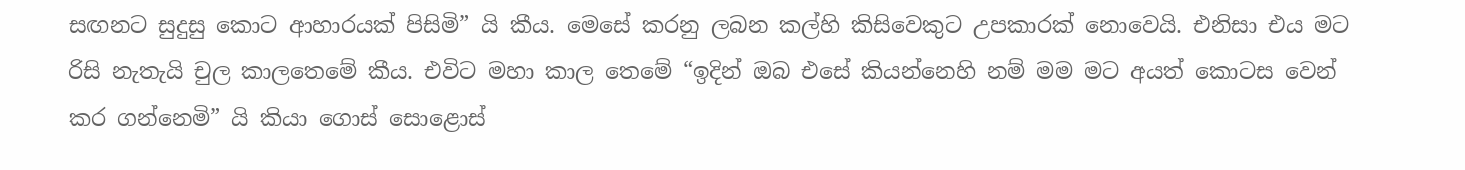සඟනට සුදුසු කොට ආහාරයක් පිසිමි” යි කීය. මෙසේ කරනු ලබන කල්හි කිසිවෙකුට උපකාරක් නොවෙයි. එනිසා එය මට රිසි නැතැයි චුල කාලතෙමේ කීය. එවිට මහා කාල තෙමේ “ඉදින් ඔබ එසේ කියන්නෙහි නම් මම මට අයත් කොටස වෙන් කර ගන්නෙමි” යි කියා ගොස් සොළොස්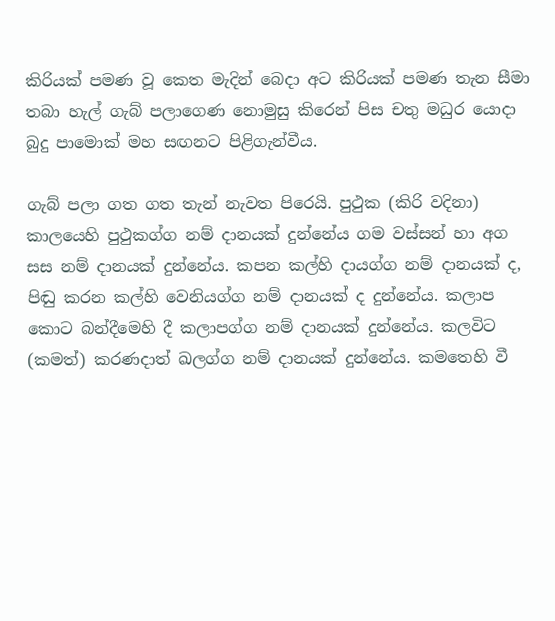කිරියක් පමණ වූ කෙත මැදින් බෙදා අට කිරියක් පමණ තැන සීමා තබා හැල් ගැබ් පලාගෙණ නොමුසු කිරෙන් පිස චතු මධුර යොදා බුදු පාමොක් මහ සඟනට පිළිගැන්වීය.

ගැබ් පලා ගත ගත තැන් නැවත පිරෙයි. පුථුක (කිරි වදිනා) කාලයෙහි පුථුකග්ග නම් දානයක් දුන්නේය ගම වස්සන් හා අග සස නම් දානයක් දුන්නේය. කපන කල්හි දායග්ග නම් දානයක් ද, පිඬු කරන කල්හි වෙනියග්ග නම් දානයක් ද දුන්නේය. කලාප කොට බන්දීමෙහි දී කලාපග්ග නම් දානයක් දුන්නේය. කලවිට (කමත්) කරණදාත් ඛලග්ග නම් දානයක් දුන්නේය. කමතෙහි වී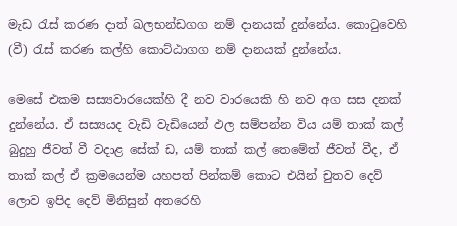මැඩ රැස් කරණ දාත් ඛලභන්ඩගග නම් දානයක් දුන්නේය. කොටුවෙහි (වී) රැස් කරණ කල්හි කොට්ඨාගග නම් දානයක් දුන්නේය.

මෙසේ එකම සස්‍යවාරයෙක්හි දී නව වාරයෙකි හි නව අග සස දනක් දුන්නේය. ඒ සස්‍යයද වැඩි වැඩියෙන් ඵල සම්පන්න විය යම් තාක් කල් බුදුහු ජීවත් වී වදාළ සේක් ඩ, යම් තාක් කල් තෙමේත් ජීවත් වීද, ඒ තාක් කල් ඒ ක්‍රමයෙන්ම යහපත් පින්කම් කොට එයින් චුතව දෙව් ලොව ඉපිද දෙව් මිනිසුන් අතරෙහි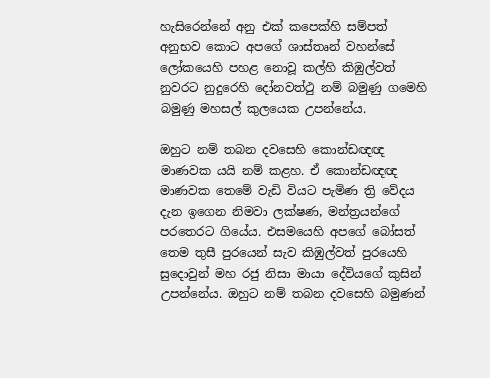හැසිරෙන්නේ අනු එක් කපෙක්හි සම්පත් අනුභව කොට අපගේ ශාස්තෘන් වහන්සේ ලෝකයෙහි පහළ නොවූ කල්හි කිඹුල්වත් නුවරට නුදුරෙහි දෝනවත්ථු නම් බමුණු ගමෙහි බමුණු මහසල් කුලයෙක උපන්නේය.

ඔහුට නම් තබන දවසෙහි කොන්ඩඥඥ මාණවක යයි නම් කළහ. ඒ කොන්ඩඥඥ මාණවක තෙමේ වැඩි වියට පැමිණ ත්‍රි වේදය දැන ඉගෙන නිමවා ලක්ෂණ, මන්ත්‍රයන්ගේ පරතෙරට ගියේය. එසමයෙහි අපගේ බෝසත් තෙම තුසී පුරයෙන් සැව කිඹුල්වත් පුරයෙහි සුදොවුන් මහ රජු නිසා මායා දේවියගේ කුසින් උපන්නේය. ඔහුට නම් තබන දවසෙහි බමුණන්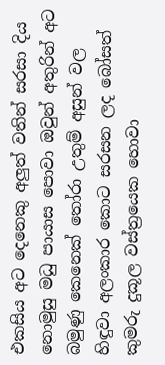එකසිය අට දෙනෙකු අලුත් වතින් සරසා දිය නොමුසු මධු පායාස පොවා ඔවුන් අතුරින් අට බමුණු කෙනෙක් තෝරා උතුම් අසුන් වල හිඳුවා අලංකාර කොට සරසන ලද බෝසත් කුමරු දුකූල වස්ත්‍රයෙක හොවා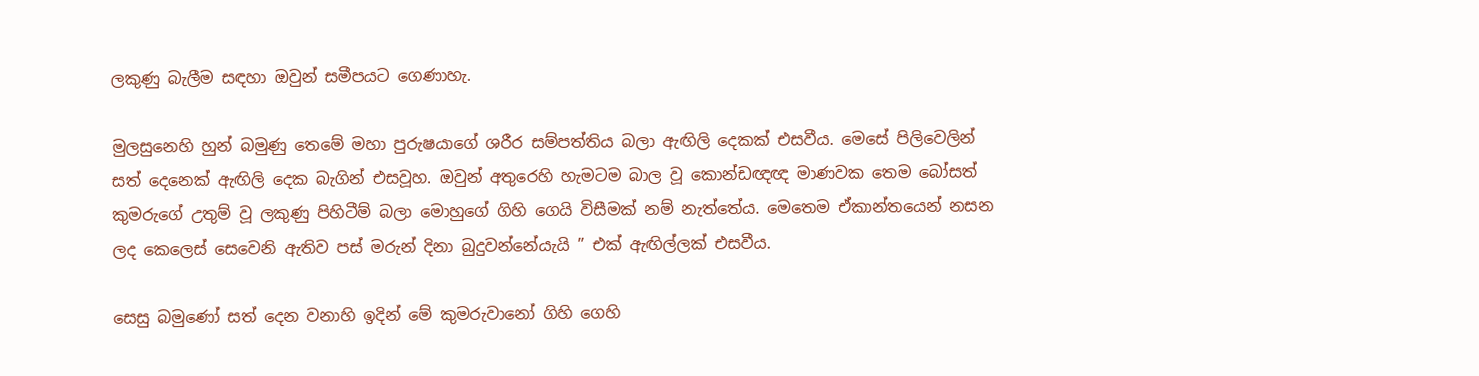ලකුණු බැලීම සඳහා ඔවුන් සමීපයට ගෙණාහැ.

මුලසුනෙහි හුන් බමුණු තෙමේ මහා පුරුෂයාගේ ශරීර සම්පත්තිය බලා ඇඟිලි දෙකක් එසවීය. මෙසේ පිලිවෙලින් සත් දෙනෙක් ඇඟිලි දෙක බැගින් එසවූහ. ඔවුන් අතුරෙහි හැමටම බාල වූ කොන්ඩඥඥ මාණවක තෙම බෝසත් කුමරුගේ උතුම් වූ ලකුණු පිහිටීම් බලා මොහුගේ ගිහි ගෙයි විසීමක් නම් නැත්තේය. මෙතෙම ඒකාන්තයෙන් නසන ලද කෙලෙස් සෙවෙනි ඇතිව පස් මරුන් දිනා බුදුවන්නේයැයි ” එක් ඇඟිල්ලක් එසවීය.

සෙසු බමුණෝ සත් දෙන වනාහි ඉදින් මේ කුමරුවානෝ ගිහි ගෙහි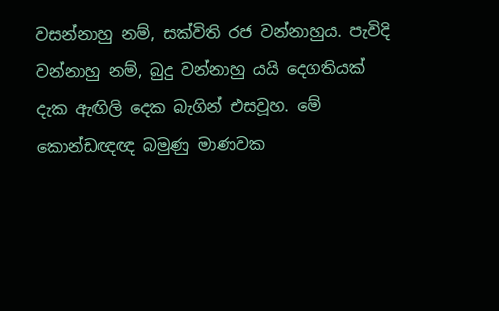වසන්නාහු නම්, සක්විති රජ වන්නාහුය. පැවිදි වන්නාහු නම්, බුදු වන්නාහු යයි දෙගතියක් දැක ඇඟිලි දෙක බැගින් එසවූහ. මේ කොන්ඩඥඥ බමුණු මාණවක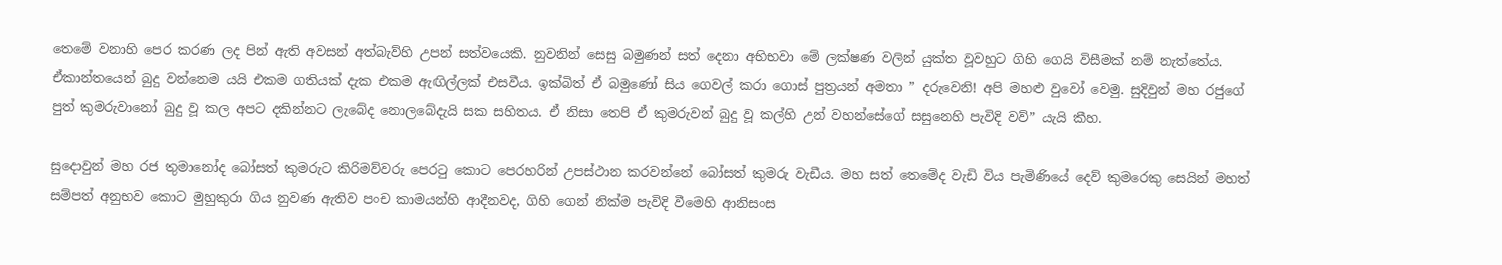තෙමේ වනාහි පෙර කරණ ලද පින් ඇති අවසන් අත්බැව්හි උපන් සත්වයෙකි. නුවනින් සෙසු බමුණන් සත් දෙනා අභිභවා මේ ලක්ෂණ වලින් යුක්ත වූවහුට ගිහි ගෙයි විසීමක් නම් නැත්තේය. ඒකාන්තයෙන් බුදු වන්නෙම යයි එකම ගතියක් දැක එකම ඇඟිල්ලක් එසවීය. ඉක්බිත් ඒ බමුණෝ සිය ගෙවල් කරා ගොස් පුත්‍රයන් අමතා ” දරුවෙනි! අපි මහළු වුවෝ වෙමු. සුදිවුන් මහ රජුගේ පුත් කුමරුවානෝ බුදු වූ කල අපට දකින්නට ලැබේද නොලබේදැයි සක සහිතය. ඒ නිසා තෙපි ඒ කුමරුවන් බුදු වූ කල්හි උන් වහන්සේගේ සසුනෙහි පැවිදි වව්‍” යැයි කීහ.

සුදොවුන් මහ රජ තුමානෝද බෝසත් කුමරුට කිරිමව්වරු පෙරටු කොට පෙරහරින් උපස්ථාන කරවන්නේ බෝසත් කුමරු වැඩීය. මහ සත් තෙමේද වැඩි විය පැමිණියේ දෙව් කුමරෙකු සෙයින් මහත් සම්පත් අනුභව කොට මුහුකුරා ගිය නුවණ ඇතිව පංච කාමයන්හි ආදීනවද, ගිහි ගෙන් නික්ම පැවිදි වීමෙහි ආනිසංස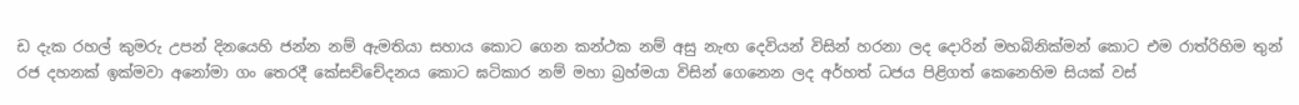ඩ දැක රහල් කුමරු උපන් දිනයෙහි ජන්න නම් ඇමතියා සහාය කොට ගෙන කන්ථක නම් අසු නැඟ දෙවියන් විසින් හරනා ලද දොරින් මහබිනික්මන් කොට එම රාත්රිහිම තුන් රජ දහනක් ඉක්මවා අනෝමා ගං තෙරදී කේසච්චේදනය කොට ඝටිකාර නම් මහා බ්‍රහ්මයා විසින් ගෙනෙන ලද අර්හත් ධජය පිළිගත් කෙනෙහිම සියක් වස්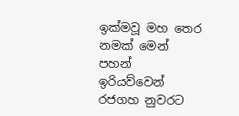ඉක්මවූ මහ තෙර නමක් මෙන් පහන් ඉරියව්වෙන් රජගහ නුවරට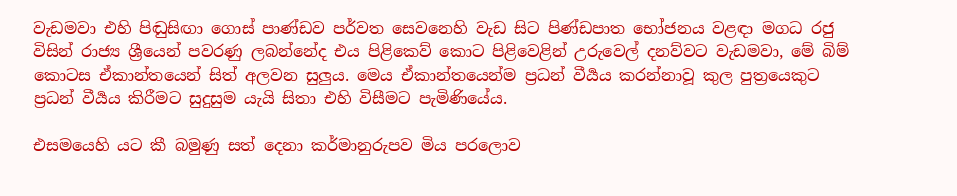වැඩමවා එහි පිඬුසිඟා ගොස් පාණ්ඩව පර්වත සෙවනෙහි වැඩ සිට පිණ්ඩපාත භෝජනය වළඳා මගධ රජු විසින් රාජ්‍ය ශ්‍රීයෙන් පවරණු ලබන්නේද එය පිළිකෙව් කොට පිළිවෙළින් උරුවෙල් දනව්වට වැඩමවා, මේ බිම් කොටස ඒකාන්තයෙන් සිත් අලවන සුලුය. මෙය ඒකාන්තයෙන්ම ප්‍රධන් වීර්‍යය කරන්නාවූ කුල පුත්‍රයෙකුට ප්‍රධන් වීර්‍යය කිරීමට සුදුසුම යැයි සිතා එහි විසීමට පැමිණියේය.

එසමයෙහි යට කී බමුණු සත් දෙනා කර්මානුරුපව මිය පරලොව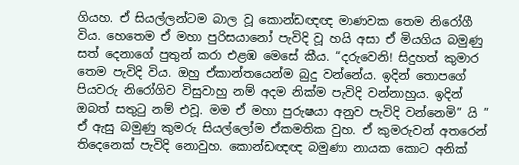ගියහ. ඒ සියල්ලන්ටම බාල වූ කොන්ඩඥඥ මාණවක තෙම නිරෝගී විය. හෙතෙම ඒ මහා පුරිසයානෝ පැවිදි වූ හයි අසා ඒ මියගිය බමුණු සත් දෙනාගේ පුතුන් කරා එළඹ මෙසේ කීය. “දරුවෙනි! සිදුහත් කුමාර තෙම පැවිදි විය. ඔහු ඒකාන්තයෙන්ම බුදු වන්නේය. ඉදින් තොපගේ පියවරු නිරෝගිව විසුවාහු නම් අදම නික්ම පැවිදි වන්නාහුය. ඉදින් ඔබත් සතුටු නම් එවූ. මම ඒ මහා පුරුෂයා අනුව පැවිදි වන්නෙමි” යි ” ඒ ඇසු බමුණු කුමරු සියල්ලෝම ඒකමතික වුහ. ඒ කුමරුවන් අතරෙන් තිදෙනෙක් පැවිදි නොවුහ. කොන්ඩඥඥ බමුණා නායක කොට අනික්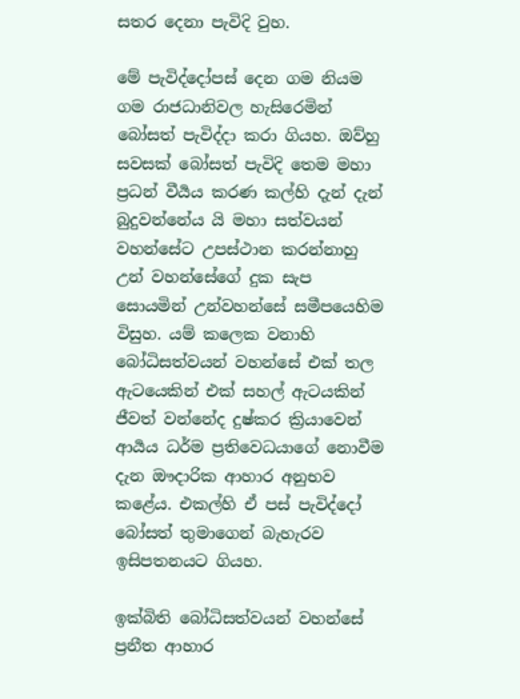සතර දෙනා පැවිදි වුහ.

මේ පැවිද්දෝපස් දෙන ගම නියම ගම රාජධානිවල හැසිරෙමින් බෝසත් පැවිද්දා කරා ගියහ. ඔව්හු සවසක් බෝසත් පැවිදි තෙම මහා ප්‍රධන් වීර්‍යය කරණ කල්හි දැන් දැන් බුදුවන්නේය යි මහා සත්වයන් වහන්සේට උපස්ථාන කරන්නාහු උන් වහන්සේගේ දුක සැප සොයමින් උන්වහන්සේ සමීපයෙහිම විසුහ. යම් කලෙක වනාහි බෝධිසත්වයන් වහන්සේ එක් තල ඇටයෙකින් එක් සහල් ඇටයකින් ජීවත් වන්නේද දුෂ්කර ක්‍රියාවෙන් ආර්‍යය ධර්ම ප්‍රතිවෙධයාගේ නොවීම දැන ඖදාරික ආහාර අනුභව කළේය. එකල්හි ඒ පස් පැවිද්දෝ බෝසත් තුමාගෙන් බැහැරව ඉසිපතනයට ගියහ.

ඉක්බිති බෝධිසත්වයන් වහන්සේ ප්‍රනීත ආහාර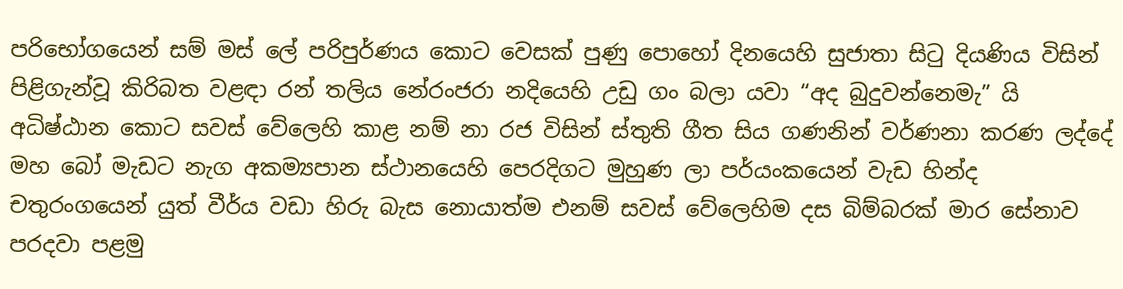පරිභෝගයෙන් සම් මස් ලේ පරිපුර්ණය කොට වෙසක් පුණු පොහෝ දිනයෙහි සුජාතා සිටු දියණිය විසින් පිළිගැන්වූ කිරිබත වළඳා රන් තලිය නේරංජරා නදියෙහි උඩු ගං බලා යවා “අද බුදුවන්නෙමැ” යි අධිෂ්ඨාන කොට සවස් වේලෙහි කාළ නම් නා රජ විසින් ස්තුති ගීත සිය ගණනින් වර්ණනා කරණ ලද්දේ මහ බෝ මැඩට නැග අකම්‍යපාන ස්ථානයෙහි පෙරදිගට මුහුණ ලා පර්යංකයෙන් වැඩ හින්ද චතුරංගයෙන් යුත් වීර්ය වඩා හිරු බැස නොයාත්ම එනම් සවස් වේලෙහිම දස බිම්බරක් මාර සේනාව පරදවා පළමු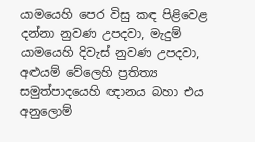යාමයෙහි පෙර විසු කඳ පිළිවෙළ දන්නා නුවණ උපදවා, මැදුම් යාමයෙහි දිවැස් නුවණ උපදවා, අළුයම් වේලෙහි ප්‍රතිත්‍ය සමුත්පාදයෙහි ඥානය බහා එය අනුලොම්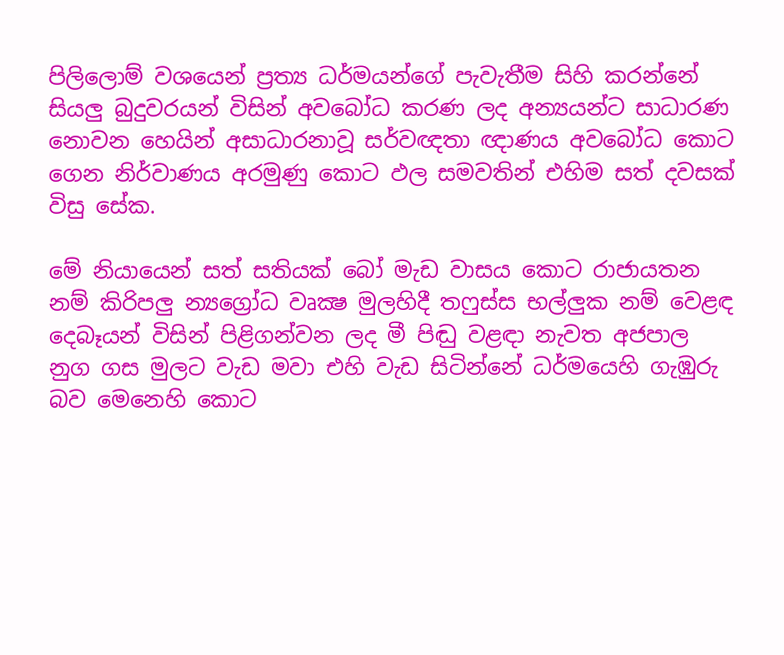පිලිලොම් වශයෙන් ප්‍රත්‍ය ධර්මයන්ගේ පැවැතීම සිහි කරන්නේ සියලු බුදුවරයන් විසින් අවබෝධ කරණ ලද අන්‍යයන්ට සාධාරණ නොවන හෙයින් අසාධාරනාවූ සර්වඥතා ඥාණය අවබෝධ කොට ගෙන නිර්වාණය අරමුණු කොට ඵල සමවතින් එහිම සත් දවසක් විසු සේක.

මේ නියායෙන් සත් සතියක් බෝ මැඩ වාසය කොට රාජායතන නම් කිරිපලු න්‍යග්‍රෝධ වෘක්‍ෂ මුලහිදී තෆුස්ස භල්ලුක නම් වෙළඳ දෙබෑයන් විසින් පිළිගන්වන ලද මී පිඬු වළඳා නැවත අජපාල නුග ගස මුලට වැඩ මවා එහි වැඩ සිටින්නේ ධර්මයෙහි ගැඹුරු බව මෙනෙහි කොට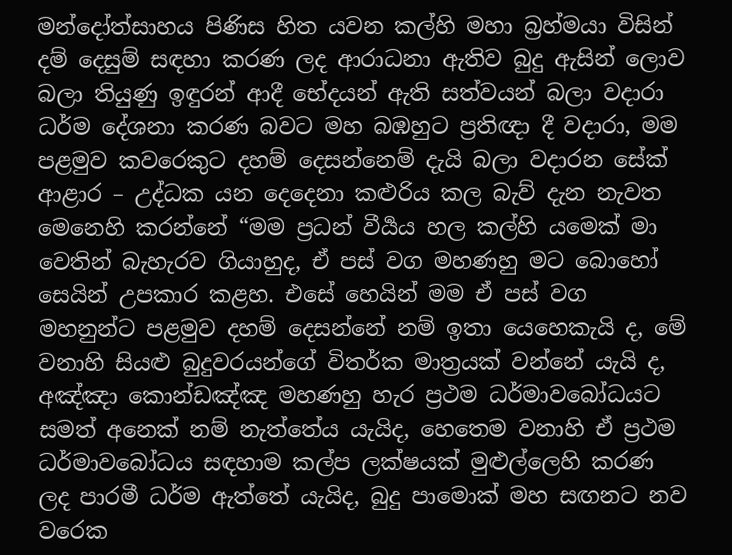මන්දෝත්සාහය පිණිස හිත යවන කල්හි මහා බ්‍රහ්මයා විසින් දම් දෙසුම් සඳහා කරණ ලද ආරාධනා ඇතිව බුදු ඇසින් ලොව බලා තියුණු ඉඳුරන් ආදී භේදයන් ඇති සත්වයන් බලා වදාරා ධර්ම දේශනා කරණ බවට මහ බඹහුට ප්‍රතිඥා දී වදාරා, මම පළමුව කවරෙකුට දහම් දෙසන්නෙම් දැයි බලා වදාරන සේක් ආළාර – උද්ධක යන දෙදෙනා කළුරිය කල බැව් දැන නැවත මෙනෙහි කරන්නේ “මම ප්‍රධන් වීර්‍යය හල කල්හි යමෙක් මා වෙතින් බැහැරව ගියාහුද, ඒ පස් වග මහණහු මට බොහෝ සෙයින් උපකාර කළහ. එසේ හෙයින් මම ඒ පස් වග මහනුන්ට පළමුව දහම් දෙසන්නේ නම් ඉතා යෙහෙකැයි ද, මේ වනාහි සියළු බුදුවරයන්ගේ විතර්ක මාත්‍රයක් වන්නේ යැයි ද, අඤ්ඤා කොන්ඩඤ්ඤ මහණහු හැර ප්‍රථම ධර්මාවබෝධයට සමත් අනෙක් නම් නැත්තේය යැයිද, හෙතෙම වනාහි ඒ ප්‍රථම ධර්මාවබෝධය සඳහාම කල්ප ලක්ෂයක් මුළුල්ලෙහි කරණ ලද පාරමී ධර්ම ඇත්තේ යැයිද, බුදු පාමොක් මහ සඟනට නව වරෙක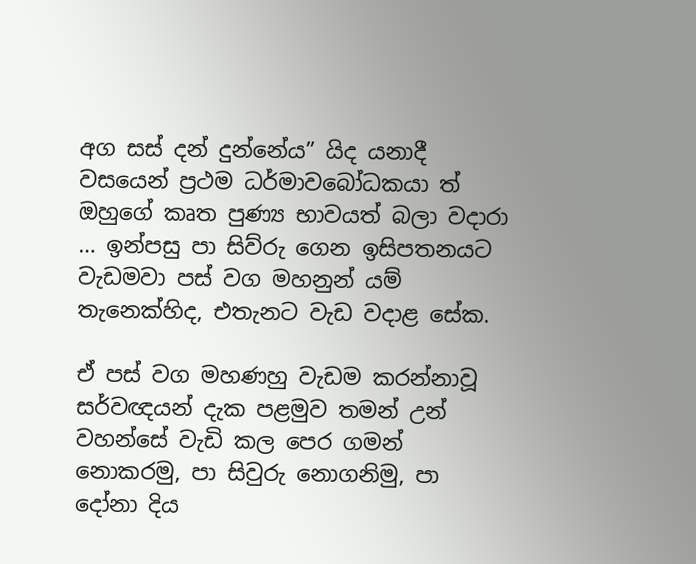අග සස් දන් දුන්නේය” යිද යනාදී වසයෙන් ප්‍රථම ධර්මාවබෝධකයා ත් ඔහුගේ කෘත පුණ්‍ය භාවයත් බලා වදාරා … ඉන්පසු පා සිව්රු ගෙන ඉසිපතනයට වැඩමවා පස් වග මහනුන් යම් තැනෙක්හිද, එතැනට වැඩ වදාළ සේක.

ඒ පස් වග මහණහු වැඩම කරන්නාවූ සර්වඥයන් දැක පළමුව තමන් උන් වහන්සේ වැඩි කල පෙර ගමන් නොකරමු, පා සිවුරු නොගනිමු, පා දෝනා දිය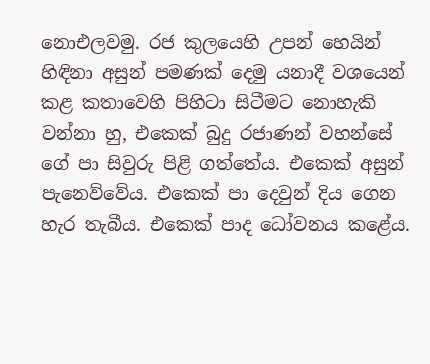නොඑලවමු. රජ කුලයෙහි උපන් හෙයින් හිඳිනා අසුන් පමණක් දෙමු යනාදී වශයෙන් කළ කතාවෙහි පිහිටා සිටීමට නොහැකි වන්නා හු, එකෙක් බුදු රජාණන් වහන්සේ ගේ පා සිවුරු පිළි ගත්තේය. එකෙක් අසුන් පැනෙව්වේය. එකෙක් පා දෙවුන් දිය ගෙන හැර තැබීය. එකෙක් පාද ධෝවනය කළේය.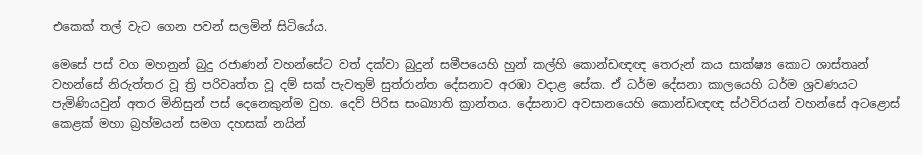එකෙක් තල් වැට ගෙන පවන් සලමින් සිටියේය.

මෙසේ පස් වග මහනුන් බුදු රජාණන් වහන්සේට වත් දක්වා බුදුන් සමීපයෙහි හුන් කල්හි කොන්ඩඥඥ තෙරුන් කය සාක්ෂ්‍ය කොට ශාස්තෘන් වහන්සේ නිරුත්තර වූ ත්‍රි පරිවෘත්ත වූ දම් සක් පැවතුම් සුත්රාන්ත දේසනාව අරඹා වදාළ සේක. ඒ ධර්ම දේසනා කාලයෙහි ධර්ම ශ්‍රවණයට පැමිණියවුන් අතර මිනිසුන් පස් දෙනෙකුන්ම වුහ. දෙව් පිරිස සංඛ්‍යාති ක්‍රාන්තය. දේසනාව අවසානයෙහි කොන්ඩඥඥ ස්ථවිරයන් වහන්සේ අටළොස් කෙළක් මහා බ්‍රහ්මයන් සමග දහසක් නයින්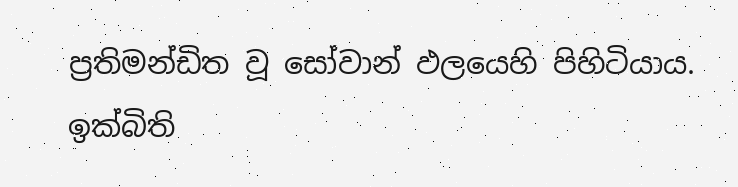ප්‍රතිමන්ඩිත වූ සෝවාන් ඵලයෙහි පිහිටියාය. ඉක්බිති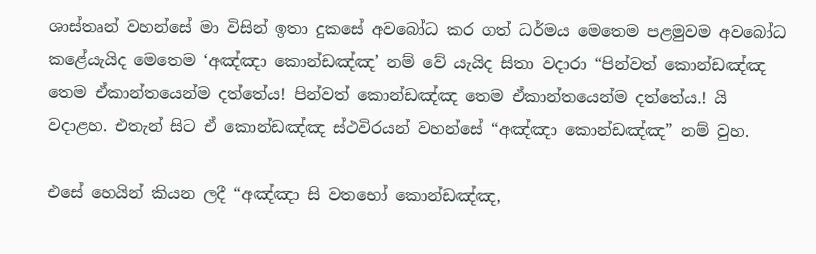ශාස්තෘන් වහන්සේ මා විසින් ඉතා දුකසේ අවබෝධ කර ගත් ධර්මය මෙතෙම පළමුවම අවබෝධ කළේයැයිද මෙතෙම ‘අඤ්ඤා කොන්ඩඤ්ඤ’ නම් වේ යැයිද සිතා වදාරා “පින්වත් කොන්ඩඤ්ඤ තෙම ඒකාන්තයෙන්ම දත්තේය! පින්වත් කොන්ඩඤ්ඤ තෙම ඒකාන්තයෙන්ම දත්තේය.! යි වදාළහ. එතැන් සිට ඒ කොන්ඩඤ්ඤ ස්ථවිරයන් වහන්සේ “අඤ්ඤා කොන්ඩඤ්ඤ” නම් වුහ.

එසේ හෙයින් කියන ලදී “අඤ්ඤා සි වතභෝ කොන්ඩඤ්ඤ,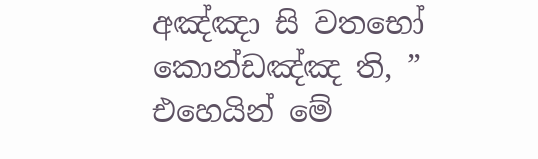අඤ්ඤා සි වතභෝ කොන්ඩඤ්ඤ ති, ” එහෙයින් මේ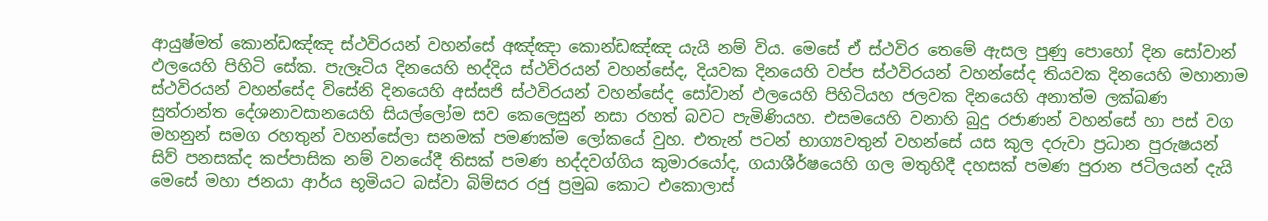ආයුෂ්මත් කොන්ඩඤ්ඤ ස්ථවිරයන් වහන්සේ අඤ්ඤා කොන්ඩඤ්ඤ යැයි නම් විය. මෙසේ ඒ ස්ථවිර තෙමේ ඇසල පුණු පොහෝ දින සෝවාන් ඵලයෙහි පිහිටි සේක. පැලෑටිය දිනයෙහි භද්දිය ස්ථවිරයන් වහන්සේද, දියවක දිනයෙහි වප්ප ස්ථවිරයන් වහන්සේද තියවක දිනයෙහි මහානාම ස්ථවිරයන් වහන්සේද විසේනි දිනයෙහි අස්සජි ස්ථවිරයන් වහන්සේද සෝවාන් ඵලයෙහි පිහිටියහ ජලවක දිනයෙහි අනාත්ම ලක්ඛණ සුත්රාන්ත දේශනාවසානයෙහි සියල්ලෝම සව කෙලෙසුන් නසා රහත් බවට පැමිණියහ. එසමයෙහි වනාහි බුදු රජාණන් වහන්සේ හා පස් වග මහනුන් සමග රහතුන් වහන්සේලා සනමක් පමණක්ම ලෝකයේ වුහ. එතැන් පටන් භාග්‍යවතුන් වහන්සේ යස කුල දරුවා ප්‍රධාන පුරුෂයන් සිව් පනසක්ද කප්පාසික නම් වනයේදී තිසක් පමණ භද්දවග්ගිය කුමාරයෝද, ගයාශීර්ෂයෙහි ගල මතුහිදී දහසක් පමණ පුරාන ජටිලයන් දැයි මෙසේ මහා ජනයා ආර්ය භූමියට බස්වා බිම්සර රජු ප්‍රමුඛ කොට එකොලාස්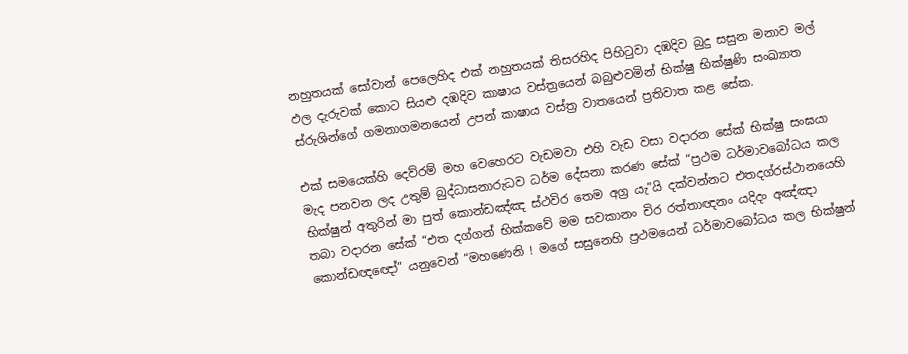නහුතයක් සෝවාන් පෙලෙහිද එක් නහුතයක් තිසරහිද පිහිටුවා දඹදිව බුදු සසුන මනාව මල් ඵල දැරුවක් කොට සියළු දඹදිව කාෂාය වස්ත්‍රයෙන් බබුළුවමින් භික්ෂු භික්ෂුණි සංඛ්‍යාත ස්රුශින්ගේ ගමනාගමනයෙන් උපන් කාෂාය වස්ත්‍ර වාතයෙන් ප්‍රතිවාත කළ සේක.

එක් සමයෙක්හි දෙව්රම් මහ වෙහෙරට වැඩමවා එහි වැඩ වසා වදාරන සේක් භික්ෂු සංඝයා මැද පනවන ලද උතුම් බුද්ධාසනාරුධව ධර්ම දේසනා කරණ සේක් “ප්‍රථම ධර්මාවබෝධය කල භික්ෂුන් අතුරින් මා පුත් කොන්ඩඤ්ඤ ස්ථවිර තෙම අග්‍ර යැ”යි දක්වන්නට එතදග්රස්ථානයෙහි තබා වදාරන සේක් “එත දග්ගන් භික්කවේ මම සවකානං චිර රත්තාඥනං යදිදං අඤ්ඤා කොන්ඩඥඥෝ” යනුවෙන් “මහණෙනි ! මගේ සසුනෙහි ප්‍රථමයෙන් ධර්මාවබෝධය කල භික්ෂුන්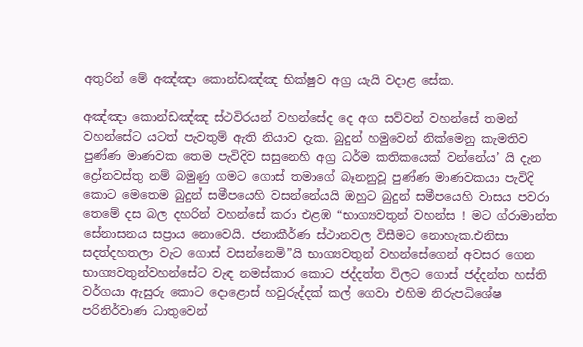අතුරින් මේ අඤ්ඤා කොන්ඩඤ්ඤ භික්ෂුව අග්‍ර යැයි වදාළ සේක.

අඤ්ඤා කොන්ඩඤ්ඤ ස්ථවිරයන් වහන්සේද දෙ අග සව්වන් වහන්සේ තමන් වහන්සේට යටත් පැවතුම් ඇති නියාව දැක. බුදුන් හමුවෙන් නික්මෙනු කැමතිව පුණ්ණ මාණවක තෙම පැවිදිව සසුනෙහි අග්‍ර ධර්ම කතිකයෙක් වන්නේය’ යි දැන ද්‍රෝනවස්තු නම් බමුණු ගමට ගොස් තමාගේ බෑනනුවූ පුණ්ණ මාණවකයා පැවිදි කොට මෙතෙම බුදුන් සමීපයෙහි වසන්නේයයි ඔහුට බුදුන් සමීපයෙහි වාසය පවරා තෙමේ දස බල දහරින් වහන්සේ කරා එළඹ “භාග්‍යවතුන් වහන්ස ! මට ග්රාමාන්ත සේනාසනය සප්‍රාය නොවෙයි. ජනාකීර්ණ ස්ථානවල විසීමට නොහැක.එනිසා සදත්දහතලා වැට ගොස් වසන්නෙමි”යි භාග්‍යවතුන් වහන්සේගෙන් අවසර ගෙන භාග්‍යවතුන්වහන්සේට වැඳ නමස්කාර කොට ජද්දත්ත විලට ගොස් ජද්දන්ත හස්ති වර්ගයා ඇසුරු කොට දොළොස් හවුරුද්දක් කල් ගෙවා එහිම නිරුපධිශේෂ පරිනිර්වාණ ධාතුවෙන්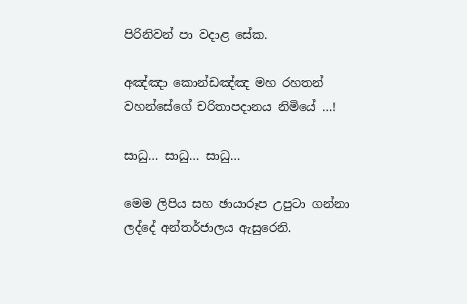පිරිනිවන් පා වදාළ සේක.

අඤ්ඤා කොන්ඩඤ්ඤ මහ රහතන් වහන්සේගේ චරිතාපදානය නිමියේ …!

සාධු… සාධු… සාධු…

මෙම ලිපිය සහ ඡායාරූප උපුටා ගන්නා ලද්දේ අන්තර්ජාලය ඇසුරෙනි.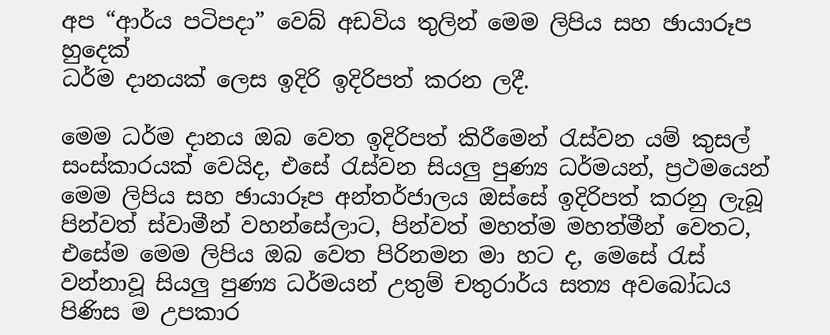අප “ආර්ය පටිපදා” වෙබ් අඩවිය තුලින් මෙම ලිපිය සහ ඡායාරූප හුදෙක්
ධර්ම දානයක් ලෙස ඉදිරි ඉදිරිපත් කරන ලදී.

මෙම ධර්ම දානය ඔබ වෙත ඉදිරිපත් කිරීමෙන් රැස්වන යම් කුසල් සංස්කාරයක් වෙයිද, එසේ රැස්වන සියලු පුණ්‍ය ධර්මයන්, ප්‍රථමයෙන් මෙම ලිපිය සහ ඡායාරූප අන්තර්ජාලය ඔස්සේ ඉදිරිපත් කරනු ලැබූ පින්වත් ස්වාමීන් වහන්සේලාට, පින්වත් මහත්ම මහත්මීන් වෙතට, එසේම මෙම ලිපිය ඔබ වෙත පිරිනමන මා හට ද, මෙසේ රැස් වන්නාවූ සියලු පුණ්‍ය ධර්මයන් උතුම් චතුරාර්ය සත්‍ය අවබෝධය පිණිස ම උපකාර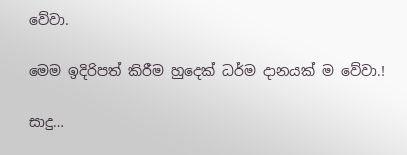වේවා.

මෙම ඉදිරිපත් කිරීම හුදෙක් ධර්ම දානයක් ම වේවා.!

සාදු…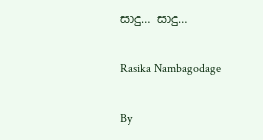සාදු… සාදු…

Rasika Nambagodage

By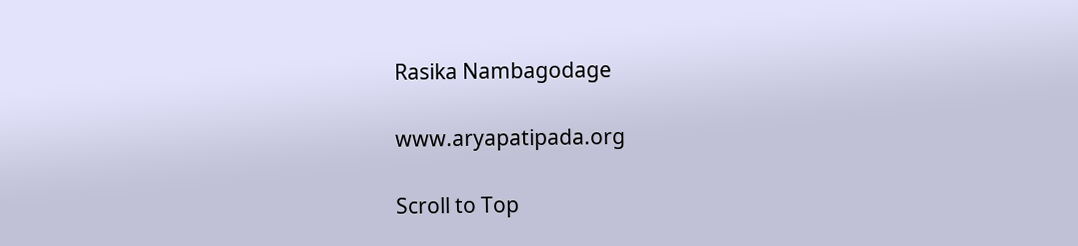Rasika Nambagodage

www.aryapatipada.org

Scroll to Top